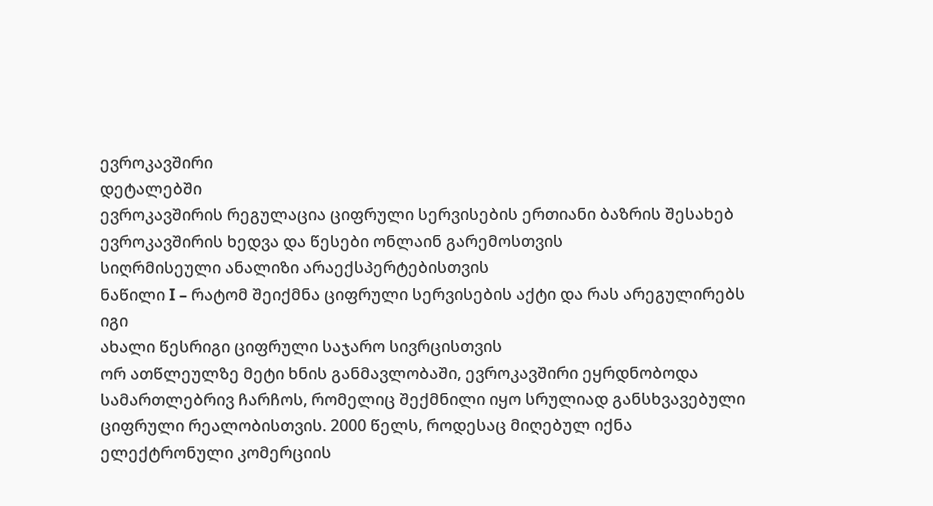ევროკავშირი
დეტალებში
ევროკავშირის რეგულაცია ციფრული სერვისების ერთიანი ბაზრის შესახებ
ევროკავშირის ხედვა და წესები ონლაინ გარემოსთვის
სიღრმისეული ანალიზი არაექსპერტებისთვის
ნაწილი I – რატომ შეიქმნა ციფრული სერვისების აქტი და რას არეგულირებს იგი
ახალი წესრიგი ციფრული საჯარო სივრცისთვის
ორ ათწლეულზე მეტი ხნის განმავლობაში, ევროკავშირი ეყრდნობოდა სამართლებრივ ჩარჩოს, რომელიც შექმნილი იყო სრულიად განსხვავებული ციფრული რეალობისთვის. 2000 წელს, როდესაც მიღებულ იქნა ელექტრონული კომერციის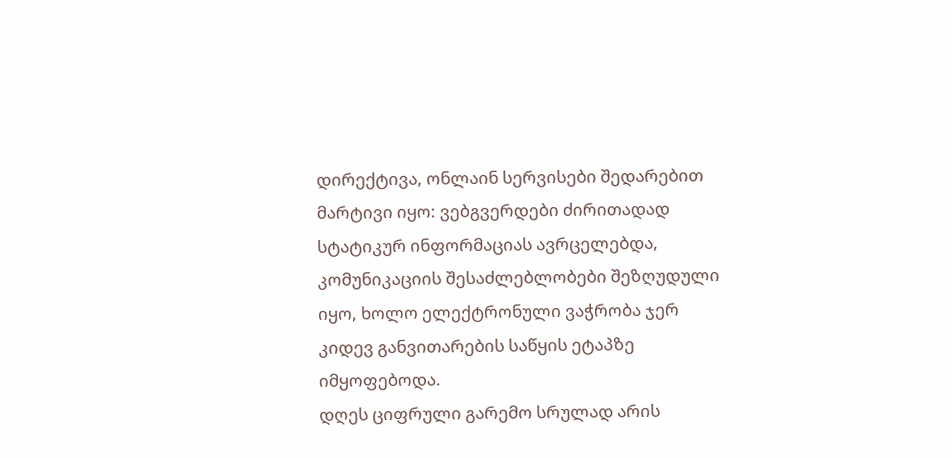დირექტივა, ონლაინ სერვისები შედარებით მარტივი იყო: ვებგვერდები ძირითადად სტატიკურ ინფორმაციას ავრცელებდა, კომუნიკაციის შესაძლებლობები შეზღუდული იყო, ხოლო ელექტრონული ვაჭრობა ჯერ კიდევ განვითარების საწყის ეტაპზე იმყოფებოდა.
დღეს ციფრული გარემო სრულად არის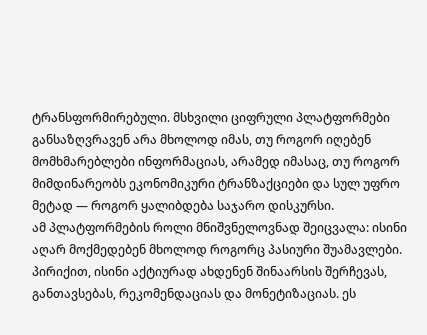ტრანსფორმირებული. მსხვილი ციფრული პლატფორმები განსაზღვრავენ არა მხოლოდ იმას, თუ როგორ იღებენ მომხმარებლები ინფორმაციას, არამედ იმასაც, თუ როგორ მიმდინარეობს ეკონომიკური ტრანზაქციები და სულ უფრო მეტად — როგორ ყალიბდება საჯარო დისკურსი.
ამ პლატფორმების როლი მნიშვნელოვნად შეიცვალა: ისინი აღარ მოქმედებენ მხოლოდ როგორც პასიური შუამავლები. პირიქით, ისინი აქტიურად ახდენენ შინაარსის შერჩევას, განთავსებას, რეკომენდაციას და მონეტიზაციას. ეს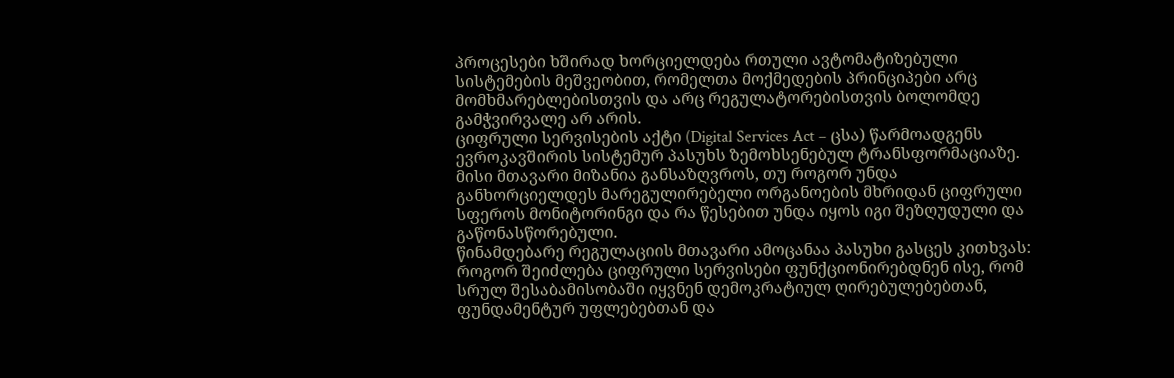პროცესები ხშირად ხორციელდება რთული ავტომატიზებული სისტემების მეშვეობით, რომელთა მოქმედების პრინციპები არც მომხმარებლებისთვის და არც რეგულატორებისთვის ბოლომდე გამჭვირვალე არ არის.
ციფრული სერვისების აქტი (Digital Services Act – ცსა) წარმოადგენს ევროკავშირის სისტემურ პასუხს ზემოხსენებულ ტრანსფორმაციაზე. მისი მთავარი მიზანია განსაზღვროს, თუ როგორ უნდა განხორციელდეს მარეგულირებელი ორგანოების მხრიდან ციფრული სფეროს მონიტორინგი და რა წესებით უნდა იყოს იგი შეზღუდული და გაწონასწორებული.
წინამდებარე რეგულაციის მთავარი ამოცანაა პასუხი გასცეს კითხვას: როგორ შეიძლება ციფრული სერვისები ფუნქციონირებდნენ ისე, რომ სრულ შესაბამისობაში იყვნენ დემოკრატიულ ღირებულებებთან, ფუნდამენტურ უფლებებთან და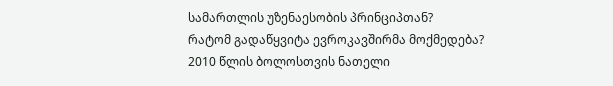სამართლის უზენაესობის პრინციპთან?
რატომ გადაწყვიტა ევროკავშირმა მოქმედება?
2010 წლის ბოლოსთვის ნათელი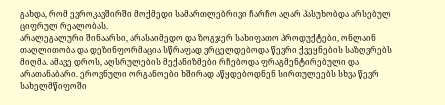გახდა, რომ ევროკავშირში მოქმედი სამართლებრივი ჩარჩო აღარ პასუხობდა არსებულ ციფრულ რეალობას.
არალეგალური შინაარსი, არასაიმედო და ზოგჯერ სახიფათო პროდუქტები, ონლაინ თაღლითობა და დეზინფორმაცია სწრაფად ვრცელდებოდა წევრი ქვეყნების საზღვრებს მიღმა. ამავე დროს, აღსრულების მექანიზმები რჩებოდა ფრაგმენტირებული და არათანაბარი. ეროვნული ორგანოები ხშირად აწყდებოდნენ სირთულეებს სხვა წევრ სახელმწიფოში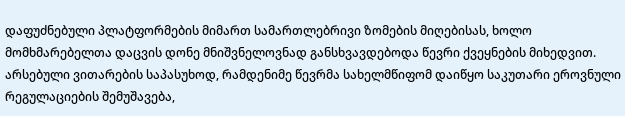დაფუძნებული პლატფორმების მიმართ სამართლებრივი ზომების მიღებისას, ხოლო მომხმარებელთა დაცვის დონე მნიშვნელოვნად განსხვავდებოდა წევრი ქვეყნების მიხედვით.
არსებული ვითარების საპასუხოდ, რამდენიმე წევრმა სახელმწიფომ დაიწყო საკუთარი ეროვნული რეგულაციების შემუშავება,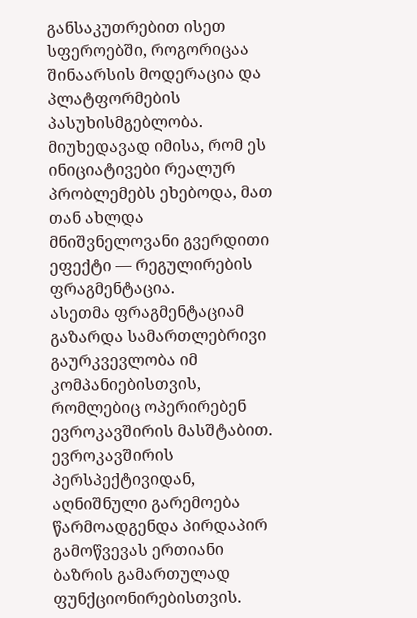განსაკუთრებით ისეთ სფეროებში, როგორიცაა შინაარსის მოდერაცია და პლატფორმების პასუხისმგებლობა. მიუხედავად იმისა, რომ ეს ინიციატივები რეალურ პრობლემებს ეხებოდა, მათ თან ახლდა მნიშვნელოვანი გვერდითი ეფექტი — რეგულირების ფრაგმენტაცია.
ასეთმა ფრაგმენტაციამ გაზარდა სამართლებრივი გაურკვევლობა იმ კომპანიებისთვის, რომლებიც ოპერირებენ ევროკავშირის მასშტაბით.
ევროკავშირის პერსპექტივიდან, აღნიშნული გარემოება წარმოადგენდა პირდაპირ გამოწვევას ერთიანი ბაზრის გამართულად ფუნქციონირებისთვის.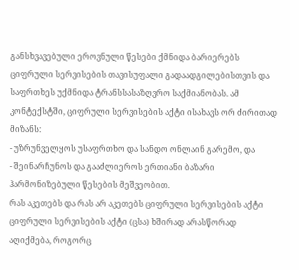განსხვავებული ეროვნული წესები ქმნიდა ბარიერებს ციფრული სერვისების თავისუფალი გადაადგილებისთვის და საფრთხეს უქმნიდა ტრანსსასაზღვრო საქმიანობას. ამ კონტექსტში, ციფრული სერვისების აქტი ისახავს ორ ძირითად მიზანს:
- უზრუნველყოს უსაფრთხო და სანდო ონლაინ გარემო, და
- შეინარჩუნოს და გააძლიეროს ერთიანი ბაზარი ჰარმონიზებული წესების მეშვეობით.
რას აკეთებს და რას არ აკეთებს ციფრული სერვისების აქტი
ციფრული სერვისების აქტი (ცსა) ხშირად არასწორად აღიქმება, როგორც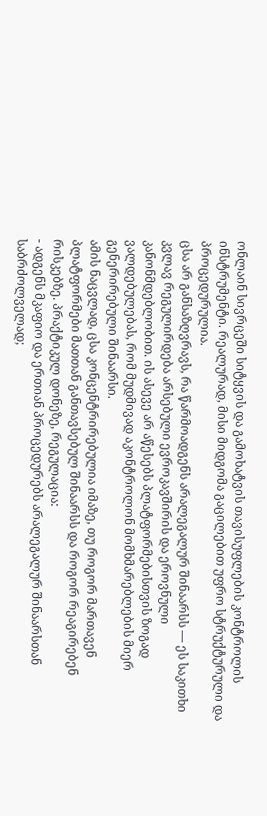ონლაინ სივრცეში სიტყვის და გამოხატვის თავისუფლების კონტროლის ინსტრუმენტი. რეალურად, მისი მიდგომა გაცილებით უფრო სტრუქტურული და პროცედურულია.
ცსა არ განსაზღვრავს, რა წარმოადგენს არალეგალურ შინაარსს — ეს საკითხი კვლავ რეგულირდება არსებული ევროკავშირის და ეროვნული კანონმდებლობით. ის ასევე არ აწესებს პლატფორმებისთვის ზოგად ვალდებულებას, რომ მუდმივად აკონტროლონ მომხმარებლების მიერ გენერირებული შინაარსი.
ამის ნაცვლად, ცსა კონცენტრირებულია იმაზე, თუ როგორ მართავენ პლატფორმები მათთან განთავსებულ შინაარსს და როგორ რეაგირებენ რისკებზე. პრაქტიკულ დონეზე, რეგულაცია:
- ადგენს მკაფიო და ერთიან პროცედურებს არალეგალურ შინაარსთან საბრძოლველად;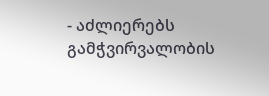- აძლიერებს გამჭვირვალობის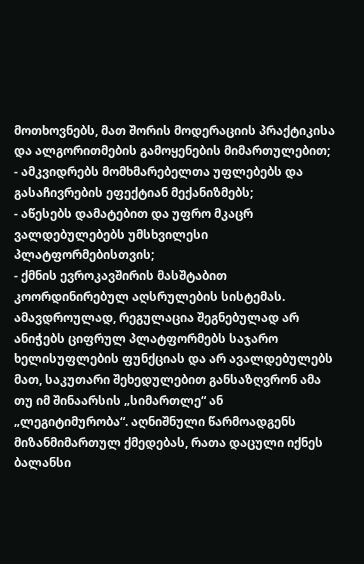მოთხოვნებს, მათ შორის მოდერაციის პრაქტიკისა და ალგორითმების გამოყენების მიმართულებით;
- ამკვიდრებს მომხმარებელთა უფლებებს და გასაჩივრების ეფექტიან მექანიზმებს;
- აწესებს დამატებით და უფრო მკაცრ ვალდებულებებს უმსხვილესი პლატფორმებისთვის;
- ქმნის ევროკავშირის მასშტაბით კოორდინირებულ აღსრულების სისტემას.
ამავდროულად, რეგულაცია შეგნებულად არ ანიჭებს ციფრულ პლატფორმებს საჯარო ხელისუფლების ფუნქციას და არ ავალდებულებს მათ, საკუთარი შეხედულებით განსაზღვრონ ამა თუ იმ შინაარსის „სიმართლე“ ან „ლეგიტიმურობა“. აღნიშნული წარმოადგენს მიზანმიმართულ ქმედებას, რათა დაცული იქნეს ბალანსი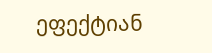ეფექტიან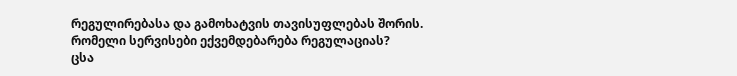რეგულირებასა და გამოხატვის თავისუფლებას შორის.
რომელი სერვისები ექვემდებარება რეგულაციას?
ცსა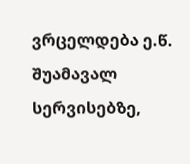ვრცელდება ე.წ. შუამავალ სერვისებზე,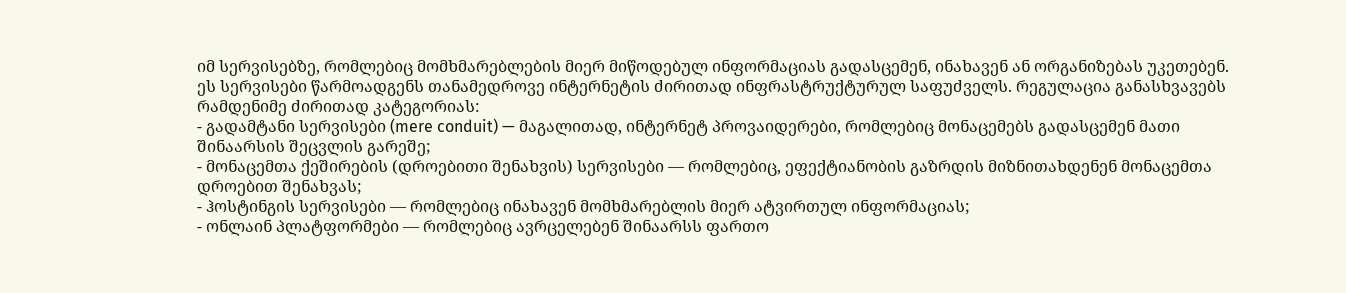იმ სერვისებზე, რომლებიც მომხმარებლების მიერ მიწოდებულ ინფორმაციას გადასცემენ, ინახავენ ან ორგანიზებას უკეთებენ.
ეს სერვისები წარმოადგენს თანამედროვე ინტერნეტის ძირითად ინფრასტრუქტურულ საფუძველს. რეგულაცია განასხვავებს რამდენიმე ძირითად კატეგორიას:
- გადამტანი სერვისები (mere conduit) — მაგალითად, ინტერნეტ პროვაიდერები, რომლებიც მონაცემებს გადასცემენ მათი შინაარსის შეცვლის გარეშე;
- მონაცემთა ქეშირების (დროებითი შენახვის) სერვისები — რომლებიც, ეფექტიანობის გაზრდის მიზნითახდენენ მონაცემთა დროებით შენახვას;
- ჰოსტინგის სერვისები — რომლებიც ინახავენ მომხმარებლის მიერ ატვირთულ ინფორმაციას;
- ონლაინ პლატფორმები — რომლებიც ავრცელებენ შინაარსს ფართო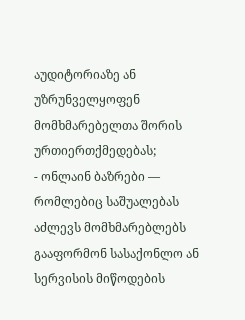აუდიტორიაზე ან უზრუნველყოფენ მომხმარებელთა შორის ურთიერთქმედებას;
- ონლაინ ბაზრები — რომლებიც საშუალებას აძლევს მომხმარებლებს გააფორმონ სასაქონლო ან სერვისის მიწოდების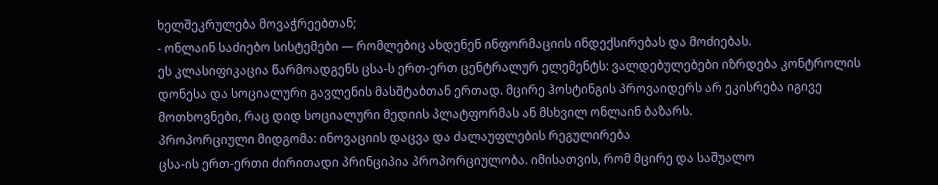ხელშეკრულება მოვაჭრეებთან;
- ონლაინ საძიებო სისტემები — რომლებიც ახდენენ ინფორმაციის ინდექსირებას და მოძიებას.
ეს კლასიფიკაცია წარმოადგენს ცსა-ს ერთ-ერთ ცენტრალურ ელემენტს: ვალდებულებები იზრდება კონტროლის დონესა და სოციალური გავლენის მასშტაბთან ერთად. მცირე ჰოსტინგის პროვაიდერს არ ეკისრება იგივე მოთხოვნები, რაც დიდ სოციალური მედიის პლატფორმას ან მსხვილ ონლაინ ბაზარს.
პროპორციული მიდგომა: ინოვაციის დაცვა და ძალაუფლების რეგულირება
ცსა-ის ერთ-ერთი ძირითადი პრინციპია პროპორციულობა. იმისათვის, რომ მცირე და საშუალო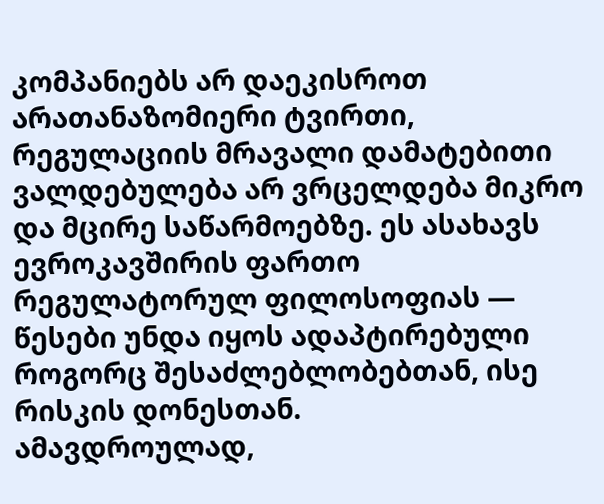კომპანიებს არ დაეკისროთ არათანაზომიერი ტვირთი, რეგულაციის მრავალი დამატებითი ვალდებულება არ ვრცელდება მიკრო და მცირე საწარმოებზე. ეს ასახავს ევროკავშირის ფართო რეგულატორულ ფილოსოფიას — წესები უნდა იყოს ადაპტირებული როგორც შესაძლებლობებთან, ისე რისკის დონესთან.
ამავდროულად,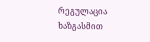რეგულაცია ხაზგასმით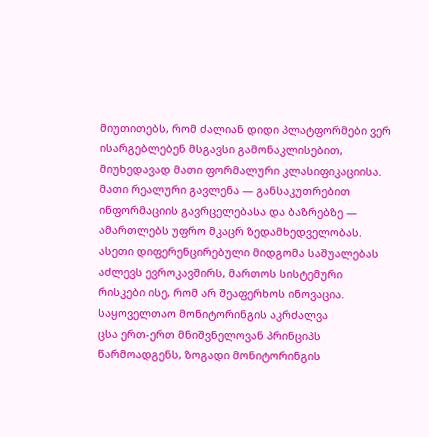მიუთითებს, რომ ძალიან დიდი პლატფორმები ვერ ისარგებლებენ მსგავსი გამონაკლისებით, მიუხედავად მათი ფორმალური კლასიფიკაციისა. მათი რეალური გავლენა — განსაკუთრებით ინფორმაციის გავრცელებასა და ბაზრებზე — ამართლებს უფრო მკაცრ ზედამხედველობას.
ასეთი დიფერენცირებული მიდგომა საშუალებას აძლევს ევროკავშირს, მართოს სისტემური რისკები ისე, რომ არ შეაფერხოს ინოვაცია.
საყოველთაო მონიტორინგის აკრძალვა
ცსა ერთ-ერთ მნიშვნელოვან პრინციპს წარმოადგენს, ზოგადი მონიტორინგის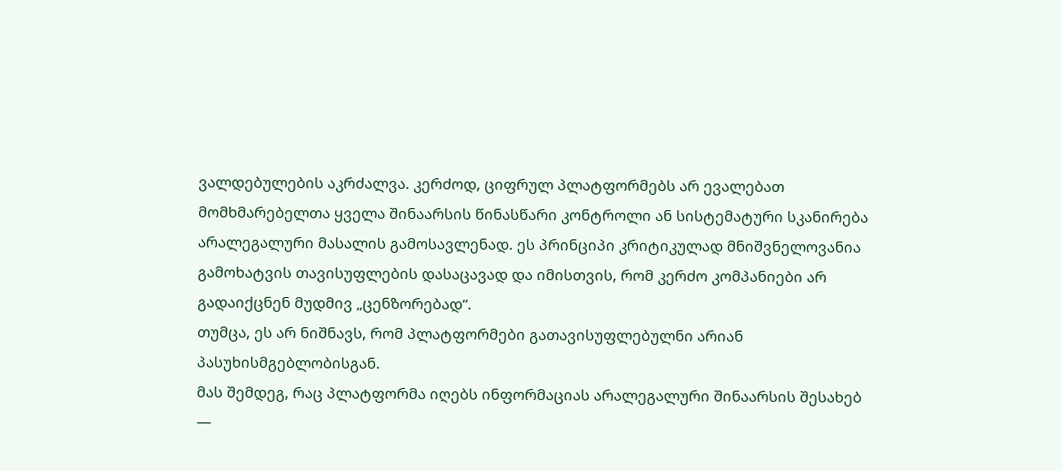ვალდებულების აკრძალვა. კერძოდ, ციფრულ პლატფორმებს არ ევალებათ მომხმარებელთა ყველა შინაარსის წინასწარი კონტროლი ან სისტემატური სკანირება არალეგალური მასალის გამოსავლენად. ეს პრინციპი კრიტიკულად მნიშვნელოვანია გამოხატვის თავისუფლების დასაცავად და იმისთვის, რომ კერძო კომპანიები არ გადაიქცნენ მუდმივ „ცენზორებად“.
თუმცა, ეს არ ნიშნავს, რომ პლატფორმები გათავისუფლებულნი არიან პასუხისმგებლობისგან.
მას შემდეგ, რაც პლატფორმა იღებს ინფორმაციას არალეგალური შინაარსის შესახებ —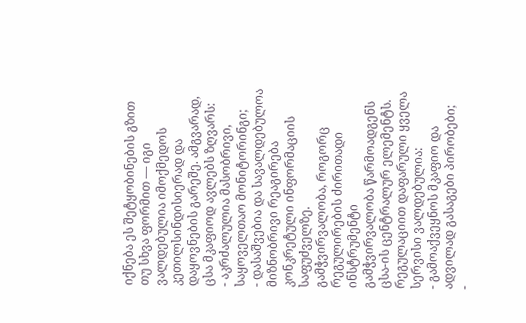იქნება ეს შეტყობინების გზით თუ სხვა ფორმით — იგი ვალდებულია იმოქმედოს კეთილსინდისიერად და დაყოვნების გარეშე. ამგვარად, ცსა მკაფიოდ ავლებს ზღვარს:
- აკრძალულია მასობრივი, საყოველთაო მონიტორინგი;
- დასაშვებია და სავალდებულოა მიზნობრივი რეაგირება კონკრეტული ინფორმაციის საფუძველზე.
გამჭვირვალობა, როგორც რეგულირების ძირითადი ინსტრუმენტი
გამჭვირვალობა წარმოადგენს ცსა-ის ცენტრალურ ელემენტს. რეგულაციით დაფარული ყველა სერვისი ვალდებულია:
- გამოაქვეყნოს მკაფიო და ადვილად გასაგები პირობები;
-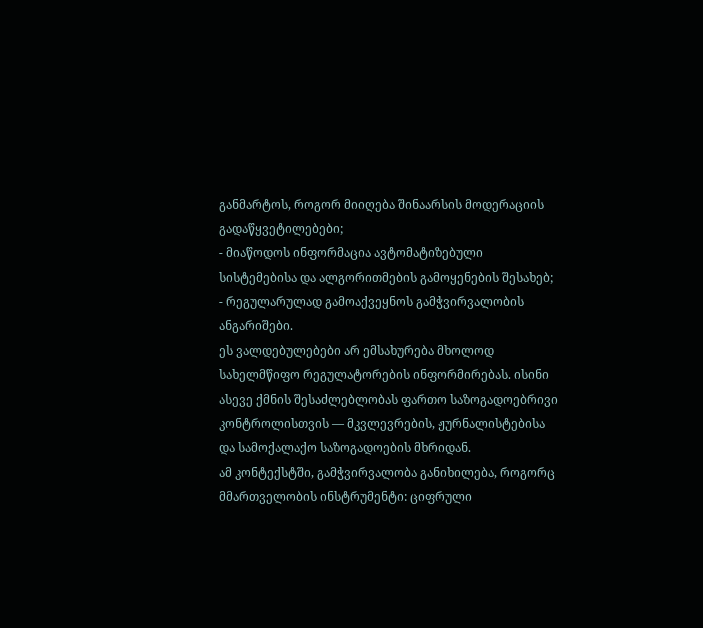განმარტოს, როგორ მიიღება შინაარსის მოდერაციის გადაწყვეტილებები;
- მიაწოდოს ინფორმაცია ავტომატიზებული სისტემებისა და ალგორითმების გამოყენების შესახებ;
- რეგულარულად გამოაქვეყნოს გამჭვირვალობის ანგარიშები.
ეს ვალდებულებები არ ემსახურება მხოლოდ სახელმწიფო რეგულატორების ინფორმირებას. ისინი ასევე ქმნის შესაძლებლობას ფართო საზოგადოებრივი კონტროლისთვის — მკვლევრების, ჟურნალისტებისა და სამოქალაქო საზოგადოების მხრიდან.
ამ კონტექსტში, გამჭვირვალობა განიხილება, როგორც მმართველობის ინსტრუმენტი: ციფრული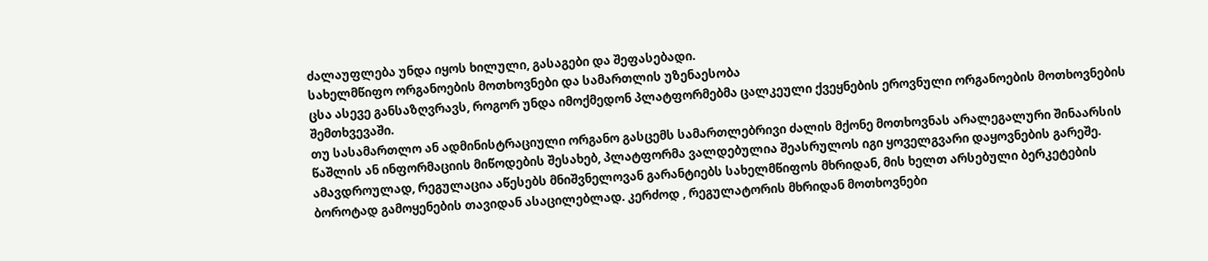ძალაუფლება უნდა იყოს ხილული, გასაგები და შეფასებადი.
სახელმწიფო ორგანოების მოთხოვნები და სამართლის უზენაესობა
ცსა ასევე განსაზღვრავს, როგორ უნდა იმოქმედონ პლატფორმებმა ცალკეული ქვეყნების ეროვნული ორგანოების მოთხოვნების შემთხვევაში.
თუ სასამართლო ან ადმინისტრაციული ორგანო გასცემს სამართლებრივი ძალის მქონე მოთხოვნას არალეგალური შინაარსის წაშლის ან ინფორმაციის მიწოდების შესახებ, პლატფორმა ვალდებულია შეასრულოს იგი ყოველგვარი დაყოვნების გარეშე.
ამავდროულად, რეგულაცია აწესებს მნიშვნელოვან გარანტიებს სახელმწიფოს მხრიდან, მის ხელთ არსებული ბერკეტების ბოროტად გამოყენების თავიდან ასაცილებლად. კერძოდ , რეგულატორის მხრიდან მოთხოვნები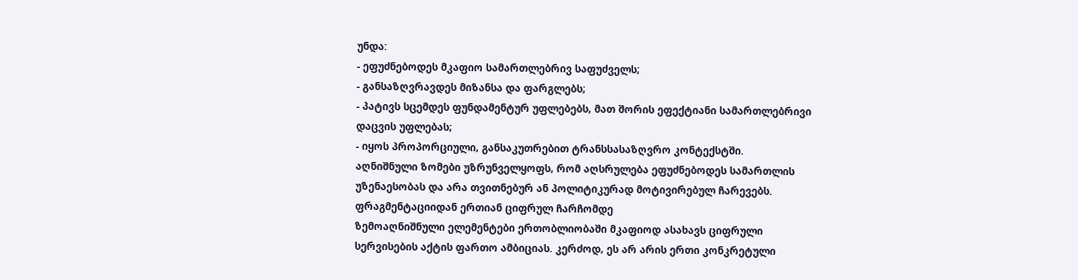უნდა:
- ეფუძნებოდეს მკაფიო სამართლებრივ საფუძველს;
- განსაზღვრავდეს მიზანსა და ფარგლებს;
- პატივს სცემდეს ფუნდამენტურ უფლებებს, მათ შორის ეფექტიანი სამართლებრივი დაცვის უფლებას;
- იყოს პროპორციული, განსაკუთრებით ტრანსსასაზღვრო კონტექსტში.
აღნიშნული ზომები უზრუნველყოფს, რომ აღსრულება ეფუძნებოდეს სამართლის უზენაესობას და არა თვითნებურ ან პოლიტიკურად მოტივირებულ ჩარევებს.
ფრაგმენტაციიდან ერთიან ციფრულ ჩარჩომდე
ზემოაღნიშნული ელემენტები ერთობლიობაში მკაფიოდ ასახავს ციფრული სერვისების აქტის ფართო ამბიციას. კერძოდ, ეს არ არის ერთი კონკრეტული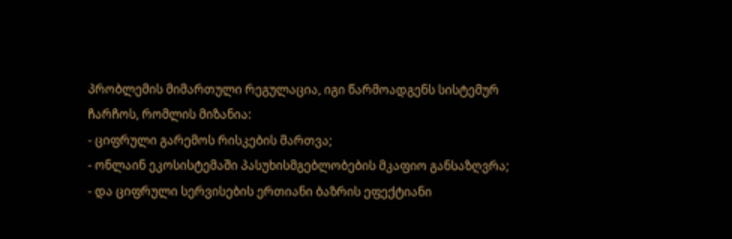პრობლემის მიმართული რეგულაცია, იგი წარმოადგენს სისტემურ ჩარჩოს, რომლის მიზანია:
- ციფრული გარემოს რისკების მართვა;
- ონლაინ ეკოსისტემაში პასუხისმგებლობების მკაფიო განსაზღვრა;
- და ციფრული სერვისების ერთიანი ბაზრის ეფექტიანი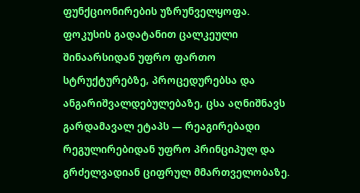ფუნქციონირების უზრუნველყოფა.
ფოკუსის გადატანით ცალკეული შინაარსიდან უფრო ფართო სტრუქტურებზე, პროცედურებსა და ანგარიშვალდებულებაზე, ცსა აღნიშნავს გარდამავალ ეტაპს — რეაგირებადი რეგულირებიდან უფრო პრინციპულ და გრძელვადიან ციფრულ მმართველობაზე.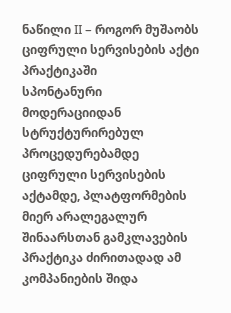ნაწილი II – როგორ მუშაობს ციფრული სერვისების აქტი პრაქტიკაში
სპონტანური მოდერაციიდან სტრუქტურირებულ პროცედურებამდე
ციფრული სერვისების აქტამდე, პლატფორმების მიერ არალეგალურ შინაარსთან გამკლავების პრაქტიკა ძირითადად ამ კომპანიების შიდა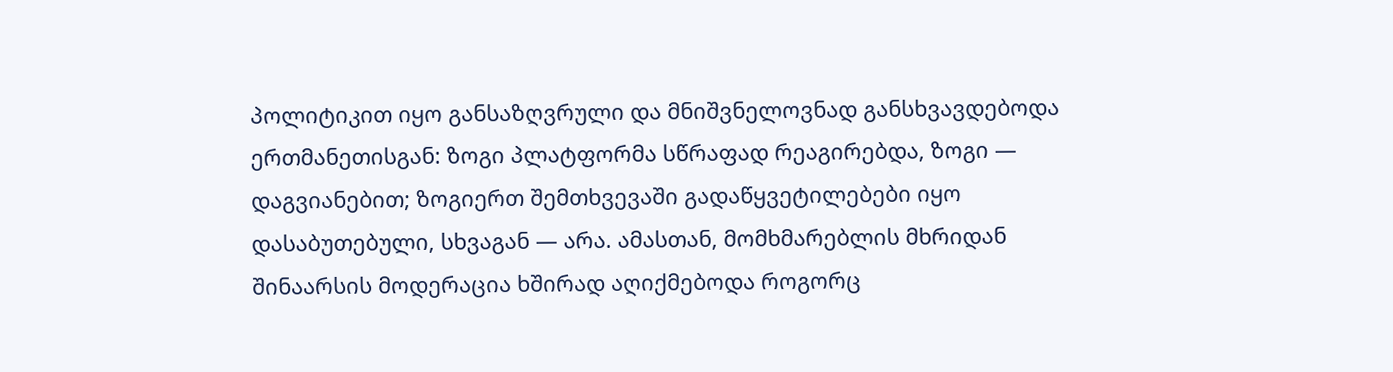პოლიტიკით იყო განსაზღვრული და მნიშვნელოვნად განსხვავდებოდა ერთმანეთისგან: ზოგი პლატფორმა სწრაფად რეაგირებდა, ზოგი — დაგვიანებით; ზოგიერთ შემთხვევაში გადაწყვეტილებები იყო დასაბუთებული, სხვაგან — არა. ამასთან, მომხმარებლის მხრიდან შინაარსის მოდერაცია ხშირად აღიქმებოდა როგორც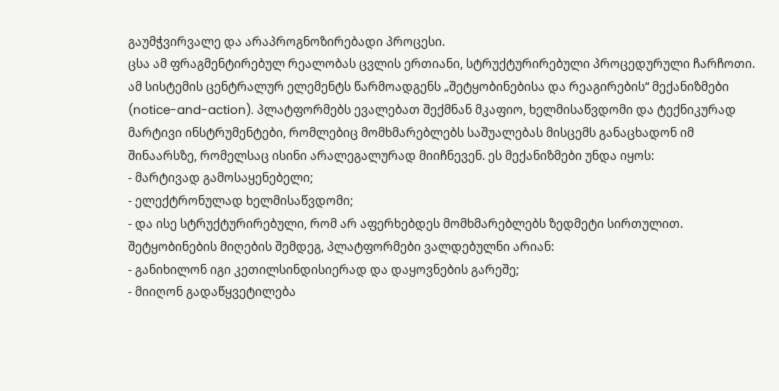გაუმჭვირვალე და არაპროგნოზირებადი პროცესი.
ცსა ამ ფრაგმენტირებულ რეალობას ცვლის ერთიანი, სტრუქტურირებული პროცედურული ჩარჩოთი.
ამ სისტემის ცენტრალურ ელემენტს წარმოადგენს „შეტყობინებისა და რეაგირების“ მექანიზმები (notice-and-action). პლატფორმებს ევალებათ შექმნან მკაფიო, ხელმისაწვდომი და ტექნიკურად მარტივი ინსტრუმენტები, რომლებიც მომხმარებლებს საშუალებას მისცემს განაცხადონ იმ შინაარსზე, რომელსაც ისინი არალეგალურად მიიჩნევენ. ეს მექანიზმები უნდა იყოს:
- მარტივად გამოსაყენებელი;
- ელექტრონულად ხელმისაწვდომი;
- და ისე სტრუქტურირებული, რომ არ აფერხებდეს მომხმარებლებს ზედმეტი სირთულით.
შეტყობინების მიღების შემდეგ, პლატფორმები ვალდებულნი არიან:
- განიხილონ იგი კეთილსინდისიერად და დაყოვნების გარეშე;
- მიიღონ გადაწყვეტილება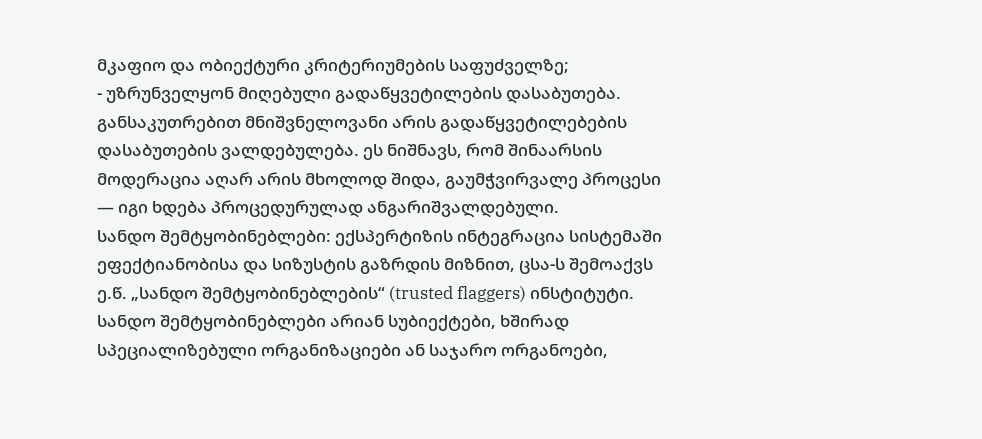მკაფიო და ობიექტური კრიტერიუმების საფუძველზე;
- უზრუნველყონ მიღებული გადაწყვეტილების დასაბუთება.
განსაკუთრებით მნიშვნელოვანი არის გადაწყვეტილებების დასაბუთების ვალდებულება. ეს ნიშნავს, რომ შინაარსის მოდერაცია აღარ არის მხოლოდ შიდა, გაუმჭვირვალე პროცესი — იგი ხდება პროცედურულად ანგარიშვალდებული.
სანდო შემტყობინებლები: ექსპერტიზის ინტეგრაცია სისტემაში
ეფექტიანობისა და სიზუსტის გაზრდის მიზნით, ცსა-ს შემოაქვს ე.წ. „სანდო შემტყობინებლების“ (trusted flaggers) ინსტიტუტი. სანდო შემტყობინებლები არიან სუბიექტები, ხშირად სპეციალიზებული ორგანიზაციები ან საჯარო ორგანოები,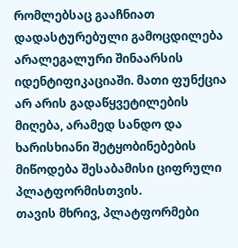რომლებსაც გააჩნიათ დადასტურებული გამოცდილება არალეგალური შინაარსის იდენტიფიკაციაში. მათი ფუნქცია არ არის გადაწყვეტილების მიღება, არამედ სანდო და ხარისხიანი შეტყობინებების მიწოდება შესაბამისი ციფრული პლატფორმისთვის.
თავის მხრივ, პლატფორმები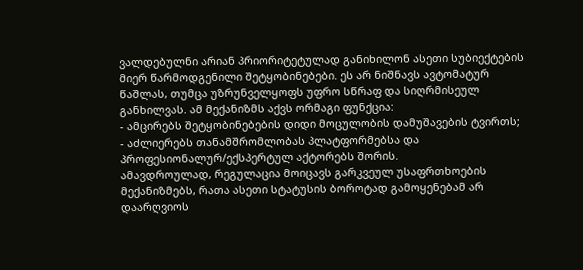ვალდებულნი არიან პრიორიტეტულად განიხილონ ასეთი სუბიექტების მიერ წარმოდგენილი შეტყობინებები. ეს არ ნიშნავს ავტომატურ წაშლას, თუმცა უზრუნველყოფს უფრო სწრაფ და სიღრმისეულ განხილვას. ამ მექანიზმს აქვს ორმაგი ფუნქცია:
- ამცირებს შეტყობინებების დიდი მოცულობის დამუშავების ტვირთს;
- აძლიერებს თანამშრომლობას პლატფორმებსა და პროფესიონალურ/ექსპერტულ აქტორებს შორის.
ამავდროულად, რეგულაცია მოიცავს გარკვეულ უსაფრთხოების მექანიზმებს, რათა ასეთი სტატუსის ბოროტად გამოყენებამ არ დაარღვიოს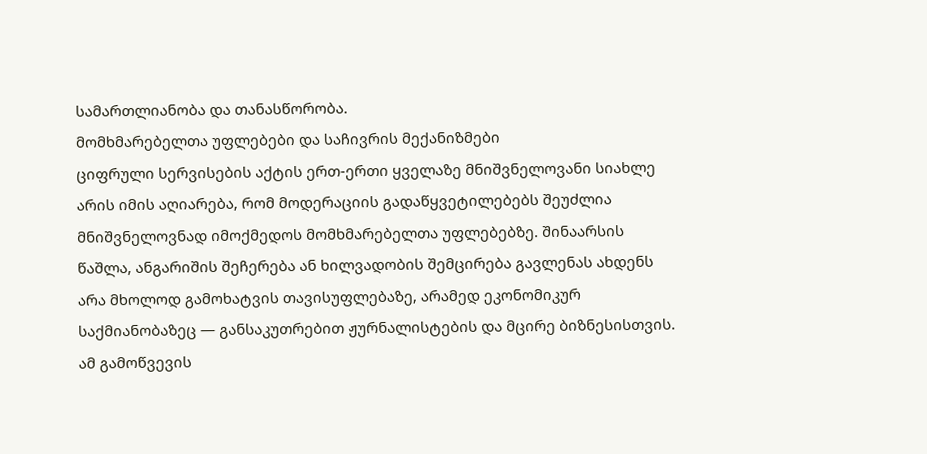სამართლიანობა და თანასწორობა.
მომხმარებელთა უფლებები და საჩივრის მექანიზმები
ციფრული სერვისების აქტის ერთ-ერთი ყველაზე მნიშვნელოვანი სიახლე არის იმის აღიარება, რომ მოდერაციის გადაწყვეტილებებს შეუძლია მნიშვნელოვნად იმოქმედოს მომხმარებელთა უფლებებზე. შინაარსის წაშლა, ანგარიშის შეჩერება ან ხილვადობის შემცირება გავლენას ახდენს არა მხოლოდ გამოხატვის თავისუფლებაზე, არამედ ეკონომიკურ საქმიანობაზეც — განსაკუთრებით ჟურნალისტების და მცირე ბიზნესისთვის.
ამ გამოწვევის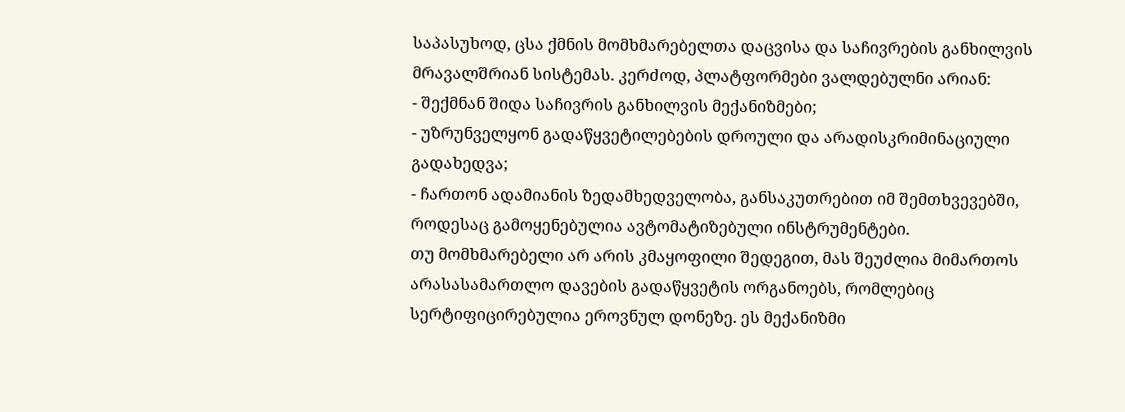საპასუხოდ, ცსა ქმნის მომხმარებელთა დაცვისა და საჩივრების განხილვის მრავალშრიან სისტემას. კერძოდ, პლატფორმები ვალდებულნი არიან:
- შექმნან შიდა საჩივრის განხილვის მექანიზმები;
- უზრუნველყონ გადაწყვეტილებების დროული და არადისკრიმინაციული გადახედვა;
- ჩართონ ადამიანის ზედამხედველობა, განსაკუთრებით იმ შემთხვევებში, როდესაც გამოყენებულია ავტომატიზებული ინსტრუმენტები.
თუ მომხმარებელი არ არის კმაყოფილი შედეგით, მას შეუძლია მიმართოს არასასამართლო დავების გადაწყვეტის ორგანოებს, რომლებიც სერტიფიცირებულია ეროვნულ დონეზე. ეს მექანიზმი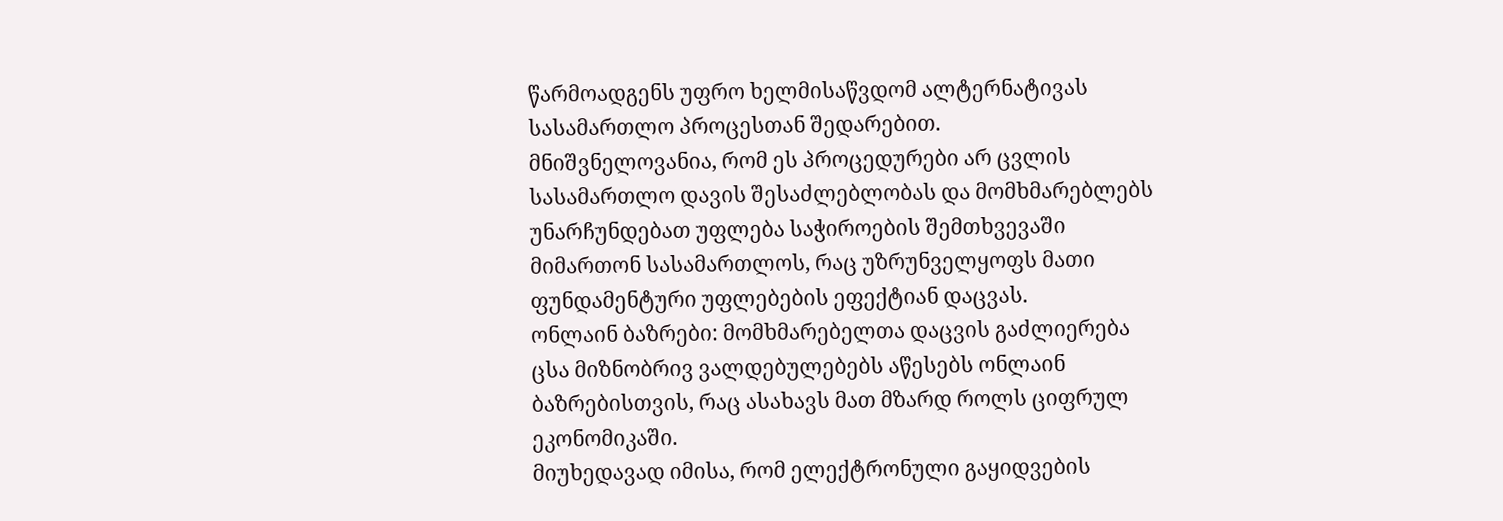წარმოადგენს უფრო ხელმისაწვდომ ალტერნატივას სასამართლო პროცესთან შედარებით.
მნიშვნელოვანია, რომ ეს პროცედურები არ ცვლის სასამართლო დავის შესაძლებლობას და მომხმარებლებს უნარჩუნდებათ უფლება საჭიროების შემთხვევაში მიმართონ სასამართლოს, რაც უზრუნველყოფს მათი ფუნდამენტური უფლებების ეფექტიან დაცვას.
ონლაინ ბაზრები: მომხმარებელთა დაცვის გაძლიერება
ცსა მიზნობრივ ვალდებულებებს აწესებს ონლაინ ბაზრებისთვის, რაც ასახავს მათ მზარდ როლს ციფრულ ეკონომიკაში.
მიუხედავად იმისა, რომ ელექტრონული გაყიდვების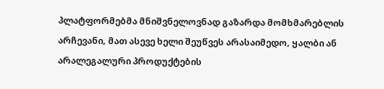პლატფორმებმა მნიშვნელოვნად გაზარდა მომხმარებლის არჩევანი, მათ ასევე ხელი შეუწვეს არასაიმედო, ყალბი ან არალეგალური პროდუქტების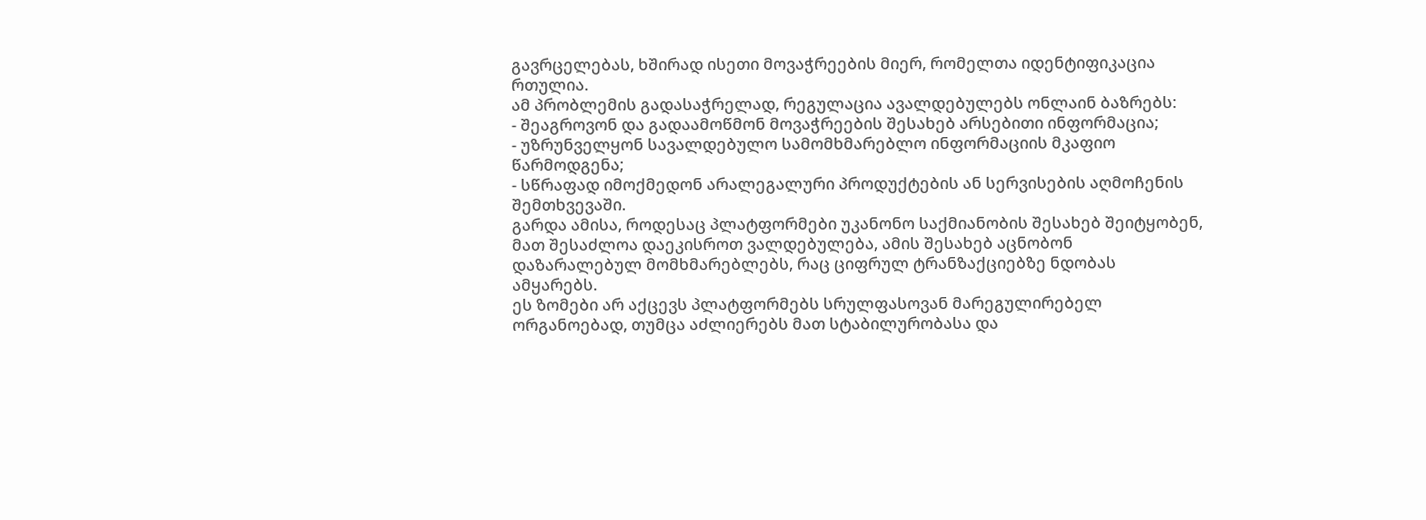გავრცელებას, ხშირად ისეთი მოვაჭრეების მიერ, რომელთა იდენტიფიკაცია რთულია.
ამ პრობლემის გადასაჭრელად, რეგულაცია ავალდებულებს ონლაინ ბაზრებს:
- შეაგროვონ და გადაამოწმონ მოვაჭრეების შესახებ არსებითი ინფორმაცია;
- უზრუნველყონ სავალდებულო სამომხმარებლო ინფორმაციის მკაფიო წარმოდგენა;
- სწრაფად იმოქმედონ არალეგალური პროდუქტების ან სერვისების აღმოჩენის შემთხვევაში.
გარდა ამისა, როდესაც პლატფორმები უკანონო საქმიანობის შესახებ შეიტყობენ, მათ შესაძლოა დაეკისროთ ვალდებულება, ამის შესახებ აცნობონ დაზარალებულ მომხმარებლებს, რაც ციფრულ ტრანზაქციებზე ნდობას ამყარებს.
ეს ზომები არ აქცევს პლატფორმებს სრულფასოვან მარეგულირებელ ორგანოებად, თუმცა აძლიერებს მათ სტაბილურობასა და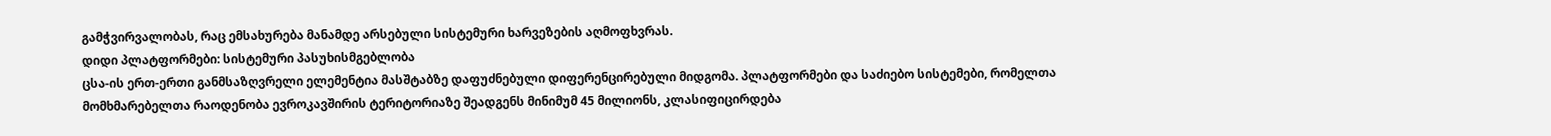გამჭვირვალობას, რაც ემსახურება მანამდე არსებული სისტემური ხარვეზების აღმოფხვრას.
დიდი პლატფორმები: სისტემური პასუხისმგებლობა
ცსა-ის ერთ-ერთი განმსაზღვრელი ელემენტია მასშტაბზე დაფუძნებული დიფერენცირებული მიდგომა. პლატფორმები და საძიებო სისტემები, რომელთა მომხმარებელთა რაოდენობა ევროკავშირის ტერიტორიაზე შეადგენს მინიმუმ 45 მილიონს, კლასიფიცირდება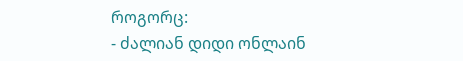როგორც:
- ძალიან დიდი ონლაინ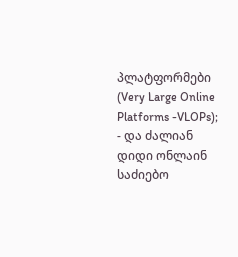პლატფორმები (Very Large Online Platforms -VLOPs);
- და ძალიან დიდი ონლაინ საძიებო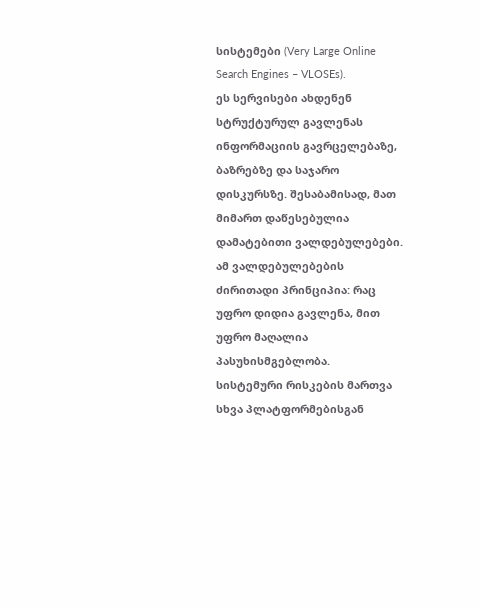სისტემები (Very Large Online Search Engines – VLOSEs).
ეს სერვისები ახდენენ სტრუქტურულ გავლენას ინფორმაციის გავრცელებაზე, ბაზრებზე და საჯარო დისკურსზე. შესაბამისად, მათ მიმართ დაწესებულია დამატებითი ვალდებულებები.
ამ ვალდებულებების ძირითადი პრინციპია: რაც უფრო დიდია გავლენა, მით უფრო მაღალია პასუხისმგებლობა.
სისტემური რისკების მართვა
სხვა პლატფორმებისგან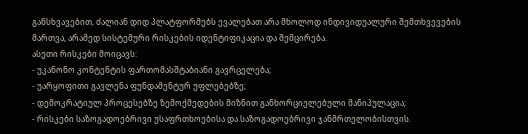განსხვავებით, ძალიან დიდ პლატფორმებს ევალებათ არა მხოლოდ ინდივიდუალური შემთხვევების მართვა, არამედ სისტემური რისკების იდენტიფიკაცია და შემცირება.
ასეთი რისკები მოიცავს:
- უკანონო კონტენტის ფართომასშტაბიანი გავრცელება;
- უარყოფითი გავლენა ფუნდამენტურ უფლებებზე;
- დემოკრატიულ პროცესებზე ზემოქმედების მიზნით განხორციელებული მანიპულაცია;
- რისკები საზოგადოებრივი უსაფრთხოებისა და საზოგადოებრივი ჯანმრთელობისთვის.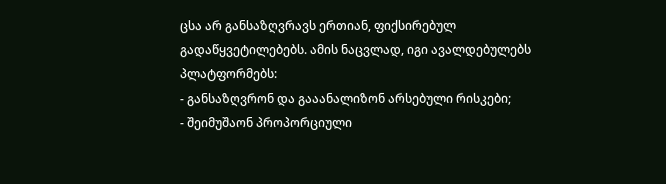ცსა არ განსაზღვრავს ერთიან, ფიქსირებულ გადაწყვეტილებებს. ამის ნაცვლად, იგი ავალდებულებს პლატფორმებს:
- განსაზღვრონ და გააანალიზონ არსებული რისკები;
- შეიმუშაონ პროპორციული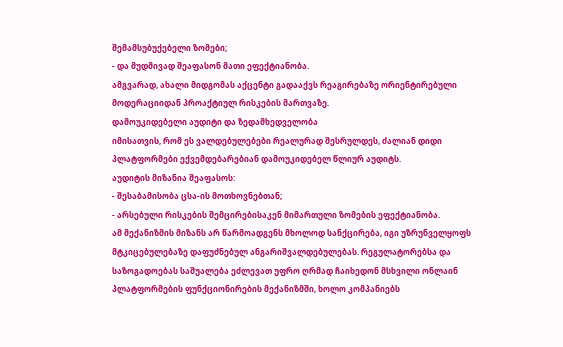შემამსუბუქებელი ზომები;
- და მუდმივად შეაფასონ მათი ეფექტიანობა.
ამგვარად, ახალი მიდგომას აქცენტი გადააქვს რეაგირებაზე ორიენტირებული მოდერაციიდან პროაქტიულ რისკების მართვაზე.
დამოუკიდებელი აუდიტი და ზედამხედველობა
იმისათვის, რომ ეს ვალდებულებები რეალურად შესრულდეს, ძალიან დიდი პლატფორმები ექვემდებარებიან დამოუკიდებელ წლიურ აუდიტს.
აუდიტის მიზანია შეაფასოს:
- შესაბამისობა ცსა-ის მოთხოვნებთან;
- არსებული რისკების შემცირებისაკენ მიმართული ზომების ეფექტიანობა.
ამ მექანიზმის მიზანს არ წარმოადგენს მხოლოდ სანქცირება, იგი უზრუნველყოფს მტკიცებულებაზე დაფუძნებულ ანგარიშვალდებულებას. რეგულატორებსა და საზოგადოებას საშუალება ეძლევათ უფრო ღრმად ჩაიხედონ მსხვილი ონლაინ პლატფორმების ფუნქციონირების მექანიზმში, ხოლო კომპანიებს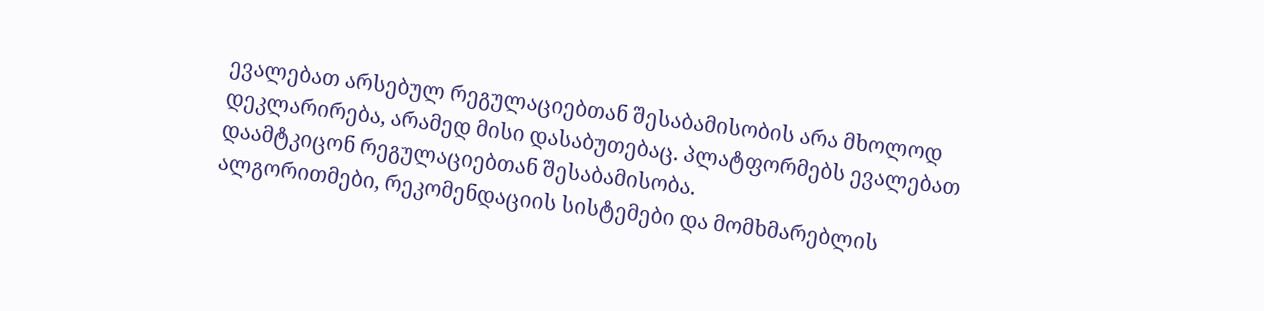ევალებათ არსებულ რეგულაციებთან შესაბამისობის არა მხოლოდ დეკლარირება, არამედ მისი დასაბუთებაც. პლატფორმებს ევალებათ დაამტკიცონ რეგულაციებთან შესაბამისობა.
ალგორითმები, რეკომენდაციის სისტემები და მომხმარებლის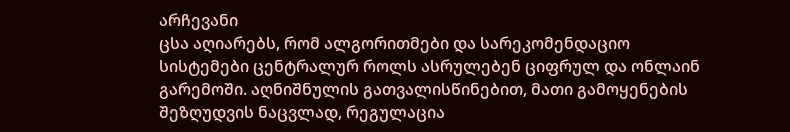არჩევანი
ცსა აღიარებს, რომ ალგორითმები და სარეკომენდაციო სისტემები ცენტრალურ როლს ასრულებენ ციფრულ და ონლაინ გარემოში. აღნიშნულის გათვალისწინებით, მათი გამოყენების შეზღუდვის ნაცვლად, რეგულაცია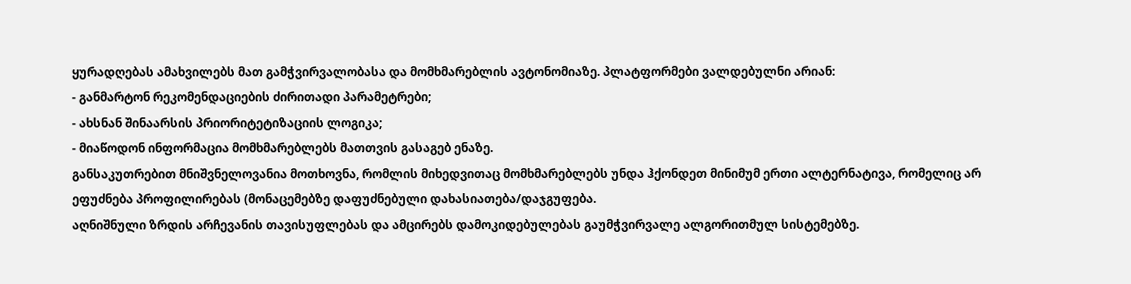ყურადღებას ამახვილებს მათ გამჭვირვალობასა და მომხმარებლის ავტონომიაზე. პლატფორმები ვალდებულნი არიან:
- განმარტონ რეკომენდაციების ძირითადი პარამეტრები;
- ახსნან შინაარსის პრიორიტეტიზაციის ლოგიკა;
- მიაწოდონ ინფორმაცია მომხმარებლებს მათთვის გასაგებ ენაზე.
განსაკუთრებით მნიშვნელოვანია მოთხოვნა, რომლის მიხედვითაც მომხმარებლებს უნდა ჰქონდეთ მინიმუმ ერთი ალტერნატივა, რომელიც არ ეფუძნება პროფილირებას (მონაცემებზე დაფუძნებული დახასიათება/დაჯგუფება.
აღნიშნული ზრდის არჩევანის თავისუფლებას და ამცირებს დამოკიდებულებას გაუმჭვირვალე ალგორითმულ სისტემებზე.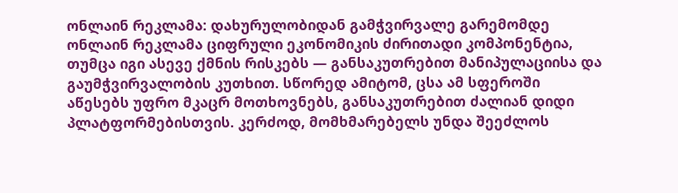ონლაინ რეკლამა: დახურულობიდან გამჭვირვალე გარემომდე
ონლაინ რეკლამა ციფრული ეკონომიკის ძირითადი კომპონენტია, თუმცა იგი ასევე ქმნის რისკებს — განსაკუთრებით მანიპულაციისა და გაუმჭვირვალობის კუთხით. სწორედ ამიტომ, ცსა ამ სფეროში აწესებს უფრო მკაცრ მოთხოვნებს, განსაკუთრებით ძალიან დიდი პლატფორმებისთვის. კერძოდ, მომხმარებელს უნდა შეეძლოს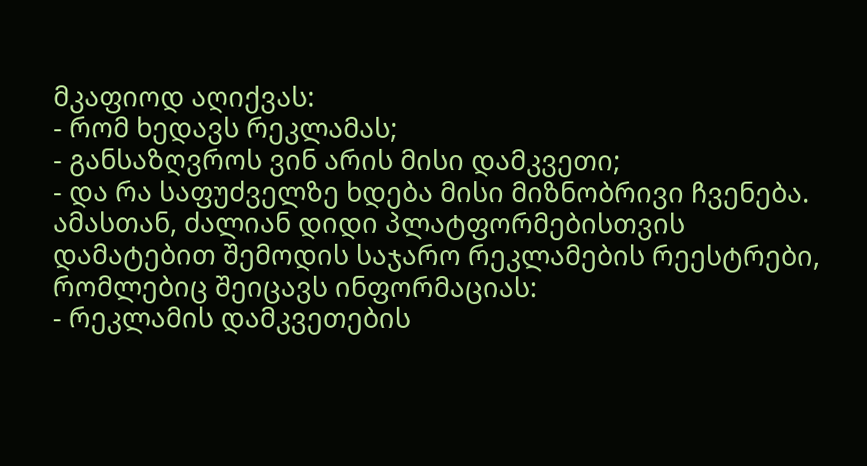მკაფიოდ აღიქვას:
- რომ ხედავს რეკლამას;
- განსაზღვროს ვინ არის მისი დამკვეთი;
- და რა საფუძველზე ხდება მისი მიზნობრივი ჩვენება.
ამასთან, ძალიან დიდი პლატფორმებისთვის დამატებით შემოდის საჯარო რეკლამების რეესტრები, რომლებიც შეიცავს ინფორმაციას:
- რეკლამის დამკვეთების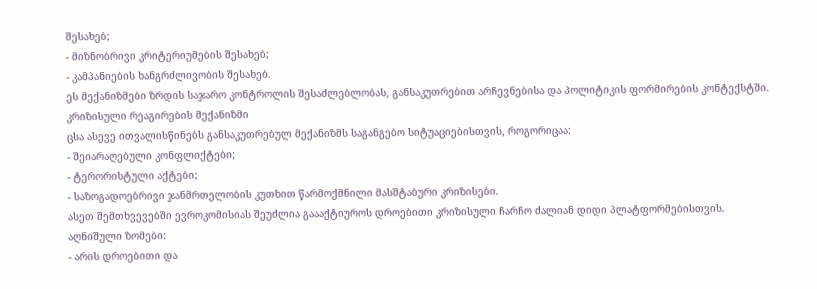შესახებ;
- მიზნობრივი კრიტერიუმების შესახებ;
- კამპანიების ხანგრძლივობის შესახებ.
ეს მექანიზმები ზრდის საჯარო კონტროლის შესაძლებლობას, განსაკუთრებით არჩევნებისა და პოლიტიკის ფორმირების კონტექსტში.
კრიზისული რეაგირების მექანიზმი
ცსა ასევე ითვალისწინებს განსაკუთრებულ მექანიზმს საგანგებო სიტუაციებისთვის, როგორიცაა:
- შეიარაღებული კონფლიქტები;
- ტერორისტული აქტები;
- საზოგადოებრივი ჯანმრთელობის კუთხით წარმოქმნილი მასშტაბური კრიზისები.
ასეთ შემთხვევებში ევროკომისიას შეუძლია გაააქტიუროს დროებითი კრიზისული ჩარჩო ძალიან დიდი პლატფორმებისთვის. აღნიშული ზომები:
- არის დროებითი და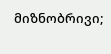მიზნობრივი;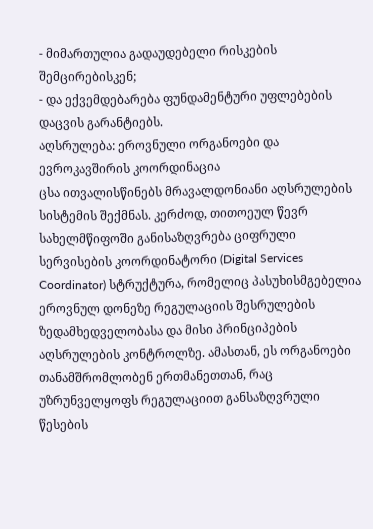- მიმართულია გადაუდებელი რისკების შემცირებისკენ;
- და ექვემდებარება ფუნდამენტური უფლებების დაცვის გარანტიებს.
აღსრულება: ეროვნული ორგანოები და ევროკავშირის კოორდინაცია
ცსა ითვალისწინებს მრავალდონიანი აღსრულების სისტემის შექმნას. კერძოდ, თითოეულ წევრ სახელმწიფოში განისაზღვრება ციფრული სერვისების კოორდინატორი (Digital Services Coordinator) სტრუქტურა, რომელიც პასუხისმგებელია ეროვნულ დონეზე რეგულაციის შესრულების ზედამხედველობასა და მისი პრინციპების აღსრულების კონტროლზე. ამასთან, ეს ორგანოები თანამშრომლობენ ერთმანეთთან, რაც უზრუნველყოფს რეგულაციით განსაზღვრული წესების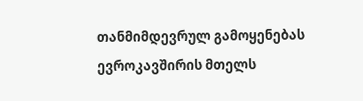თანმიმდევრულ გამოყენებას ევროკავშირის მთელს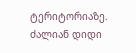ტერიტორიაზე.
ძალიან დიდი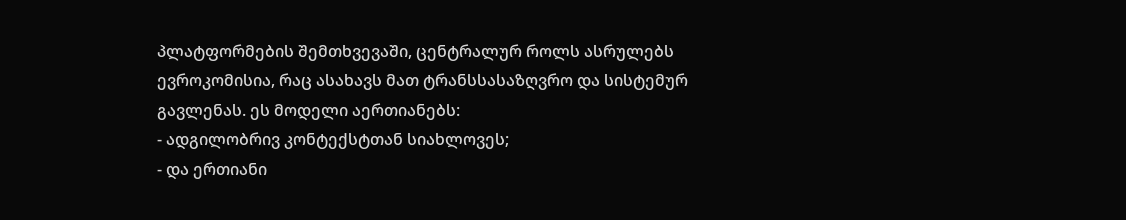პლატფორმების შემთხვევაში, ცენტრალურ როლს ასრულებს ევროკომისია, რაც ასახავს მათ ტრანსსასაზღვრო და სისტემურ გავლენას. ეს მოდელი აერთიანებს:
- ადგილობრივ კონტექსტთან სიახლოვეს;
- და ერთიანი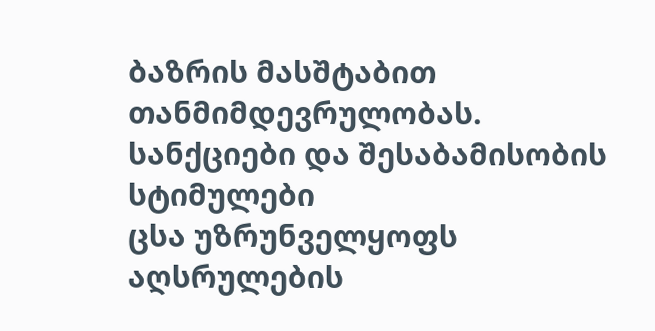ბაზრის მასშტაბით თანმიმდევრულობას.
სანქციები და შესაბამისობის სტიმულები
ცსა უზრუნველყოფს აღსრულების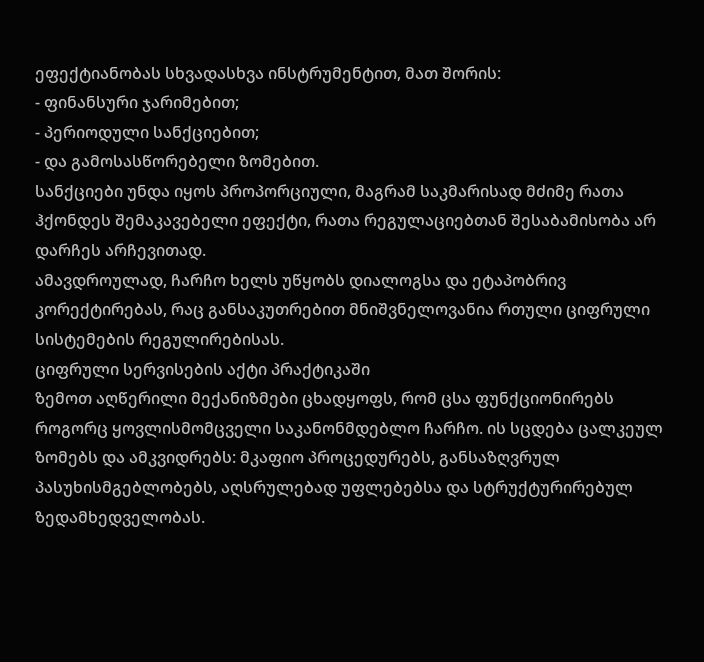ეფექტიანობას სხვადასხვა ინსტრუმენტით, მათ შორის:
- ფინანსური ჯარიმებით;
- პერიოდული სანქციებით;
- და გამოსასწორებელი ზომებით.
სანქციები უნდა იყოს პროპორციული, მაგრამ საკმარისად მძიმე რათა ჰქონდეს შემაკავებელი ეფექტი, რათა რეგულაციებთან შესაბამისობა არ დარჩეს არჩევითად.
ამავდროულად, ჩარჩო ხელს უწყობს დიალოგსა და ეტაპობრივ კორექტირებას, რაც განსაკუთრებით მნიშვნელოვანია რთული ციფრული სისტემების რეგულირებისას.
ციფრული სერვისების აქტი პრაქტიკაში
ზემოთ აღწერილი მექანიზმები ცხადყოფს, რომ ცსა ფუნქციონირებს როგორც ყოვლისმომცველი საკანონმდებლო ჩარჩო. ის სცდება ცალკეულ ზომებს და ამკვიდრებს: მკაფიო პროცედურებს, განსაზღვრულ პასუხისმგებლობებს, აღსრულებად უფლებებსა და სტრუქტურირებულ ზედამხედველობას.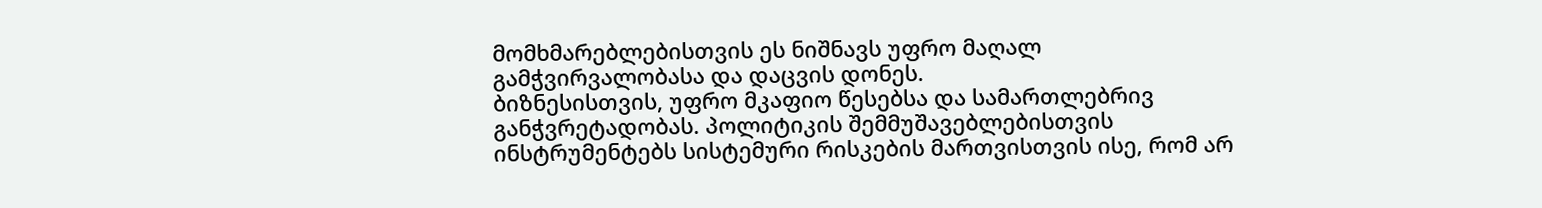მომხმარებლებისთვის ეს ნიშნავს უფრო მაღალ გამჭვირვალობასა და დაცვის დონეს.
ბიზნესისთვის, უფრო მკაფიო წესებსა და სამართლებრივ განჭვრეტადობას. პოლიტიკის შემმუშავებლებისთვის ინსტრუმენტებს სისტემური რისკების მართვისთვის ისე, რომ არ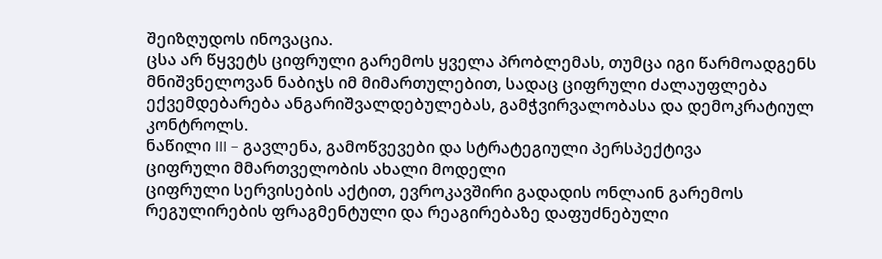შეიზღუდოს ინოვაცია.
ცსა არ წყვეტს ციფრული გარემოს ყველა პრობლემას, თუმცა იგი წარმოადგენს მნიშვნელოვან ნაბიჯს იმ მიმართულებით, სადაც ციფრული ძალაუფლება ექვემდებარება ანგარიშვალდებულებას, გამჭვირვალობასა და დემოკრატიულ კონტროლს.
ნაწილი III – გავლენა, გამოწვევები და სტრატეგიული პერსპექტივა
ციფრული მმართველობის ახალი მოდელი
ციფრული სერვისების აქტით, ევროკავშირი გადადის ონლაინ გარემოს რეგულირების ფრაგმენტული და რეაგირებაზე დაფუძნებული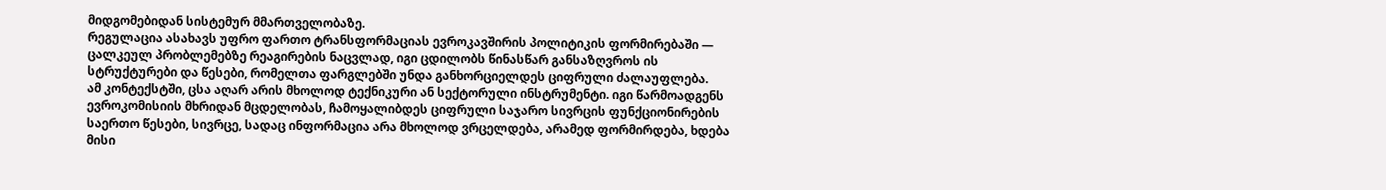მიდგომებიდან სისტემურ მმართველობაზე.
რეგულაცია ასახავს უფრო ფართო ტრანსფორმაციას ევროკავშირის პოლიტიკის ფორმირებაში — ცალკეულ პრობლემებზე რეაგირების ნაცვლად, იგი ცდილობს წინასწარ განსაზღვროს ის სტრუქტურები და წესები, რომელთა ფარგლებში უნდა განხორციელდეს ციფრული ძალაუფლება.
ამ კონტექსტში, ცსა აღარ არის მხოლოდ ტექნიკური ან სექტორული ინსტრუმენტი. იგი წარმოადგენს ევროკომისიის მხრიდან მცდელობას, ჩამოყალიბდეს ციფრული საჯარო სივრცის ფუნქციონირების საერთო წესები, სივრცე, სადაც ინფორმაცია არა მხოლოდ ვრცელდება, არამედ ფორმირდება, ხდება მისი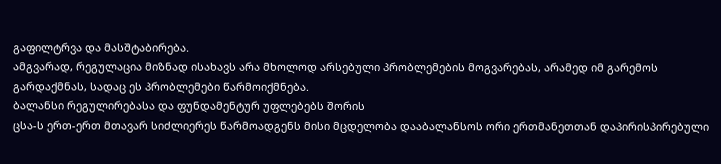გაფილტრვა და მასშტაბირება.
ამგვარად, რეგულაცია მიზნად ისახავს არა მხოლოდ არსებული პრობლემების მოგვარებას, არამედ იმ გარემოს გარდაქმნას, სადაც ეს პრობლემები წარმოიქმნება.
ბალანსი რეგულირებასა და ფუნდამენტურ უფლებებს შორის
ცსა-ს ერთ-ერთ მთავარ სიძლიერეს წარმოადგენს მისი მცდელობა დააბალანსოს ორი ერთმანეთთან დაპირისპირებული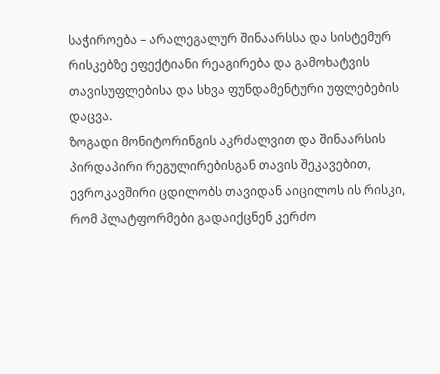საჭიროება – არალეგალურ შინაარსსა და სისტემურ რისკებზე ეფექტიანი რეაგირება და გამოხატვის თავისუფლებისა და სხვა ფუნდამენტური უფლებების დაცვა.
ზოგადი მონიტორინგის აკრძალვით და შინაარსის პირდაპირი რეგულირებისგან თავის შეკავებით, ევროკავშირი ცდილობს თავიდან აიცილოს ის რისკი, რომ პლატფორმები გადაიქცნენ კერძო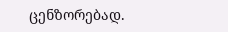ცენზორებად.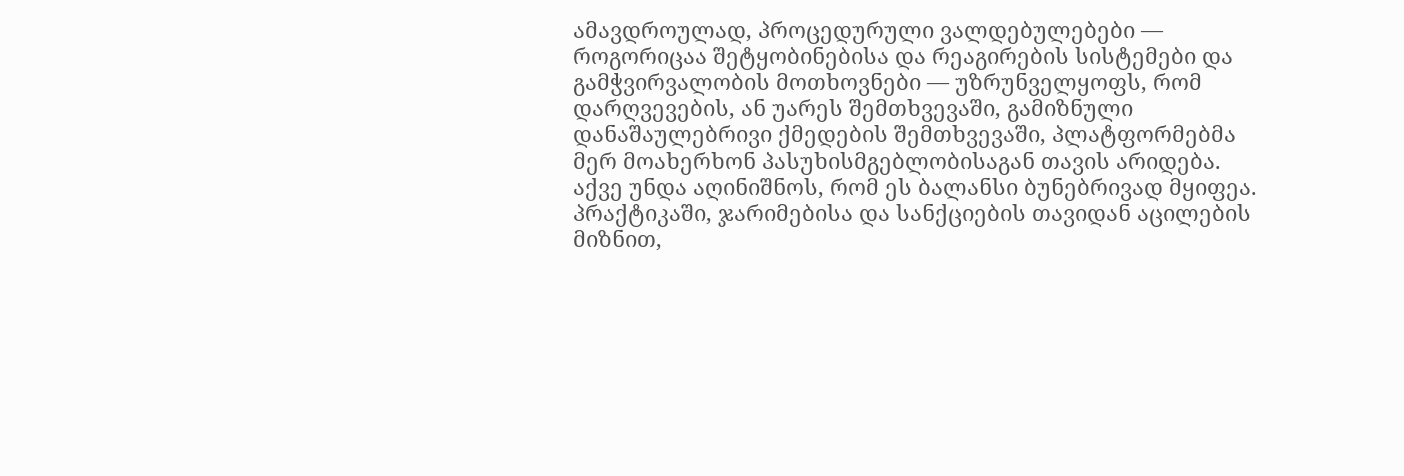ამავდროულად, პროცედურული ვალდებულებები — როგორიცაა შეტყობინებისა და რეაგირების სისტემები და გამჭვირვალობის მოთხოვნები — უზრუნველყოფს, რომ დარღვევების, ან უარეს შემთხვევაში, გამიზნული დანაშაულებრივი ქმედების შემთხვევაში, პლატფორმებმა მერ მოახერხონ პასუხისმგებლობისაგან თავის არიდება.
აქვე უნდა აღინიშნოს, რომ ეს ბალანსი ბუნებრივად მყიფეა. პრაქტიკაში, ჯარიმებისა და სანქციების თავიდან აცილების მიზნით,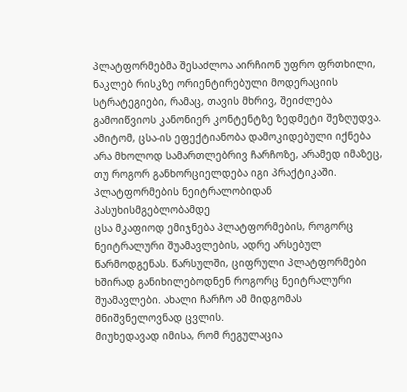პლატფორმებმა შესაძლოა აირჩიონ უფრო ფრთხილი, ნაკლებ რისკზე ორიენტირებული მოდერაციის სტრატეგიები, რამაც, თავის მხრივ, შეიძლება გამოიწვიოს კანონიერ კონტენტზე ზედმეტი შეზღუდვა. ამიტომ, ცსა-ის ეფექტიანობა დამოკიდებული იქნება არა მხოლოდ სამართლებრივ ჩარჩოზე, არამედ იმაზეც, თუ როგორ განხორციელდება იგი პრაქტიკაში.
პლატფორმების ნეიტრალობიდან პასუხისმგებლობამდე
ცსა მკაფიოდ ემიჯნება პლატფორმების, როგორც ნეიტრალური შუამავლების, ადრე არსებულ წარმოდგენას. წარსულში, ციფრული პლატფორმები ხშირად განიხილებოდნენ როგორც ნეიტრალური შუამავლები. ახალი ჩარჩო ამ მიდგომას მნიშვნელოვნად ცვლის.
მიუხედავად იმისა, რომ რეგულაცია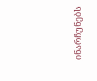ინარჩუნებს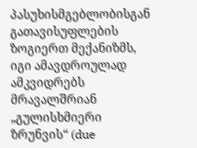პასუხისმგებლობისგან გათავისუფლების ზოგიერთ მექანიზმს, იგი ამავდროულად ამკვიდრებს მრავალშრიან „გულისხმიერი ზრუნვის“ (due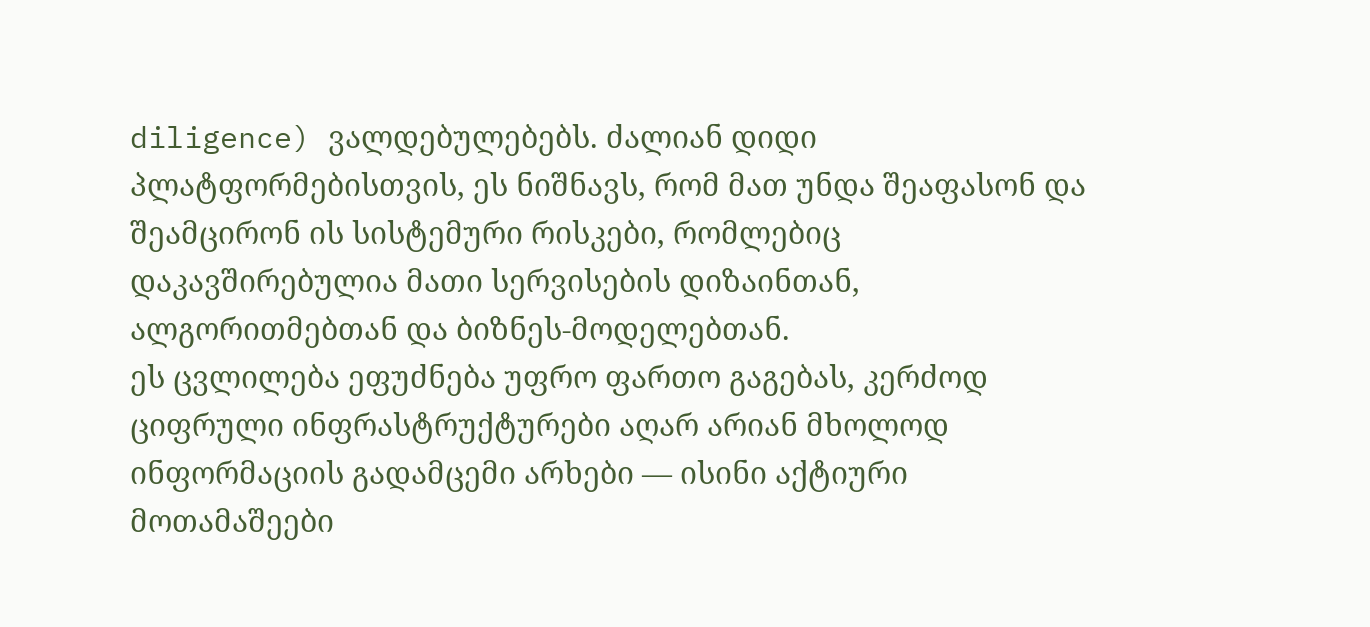diligence) ვალდებულებებს. ძალიან დიდი პლატფორმებისთვის, ეს ნიშნავს, რომ მათ უნდა შეაფასონ და შეამცირონ ის სისტემური რისკები, რომლებიც დაკავშირებულია მათი სერვისების დიზაინთან, ალგორითმებთან და ბიზნეს-მოდელებთან.
ეს ცვლილება ეფუძნება უფრო ფართო გაგებას, კერძოდ ციფრული ინფრასტრუქტურები აღარ არიან მხოლოდ ინფორმაციის გადამცემი არხები — ისინი აქტიური მოთამაშეები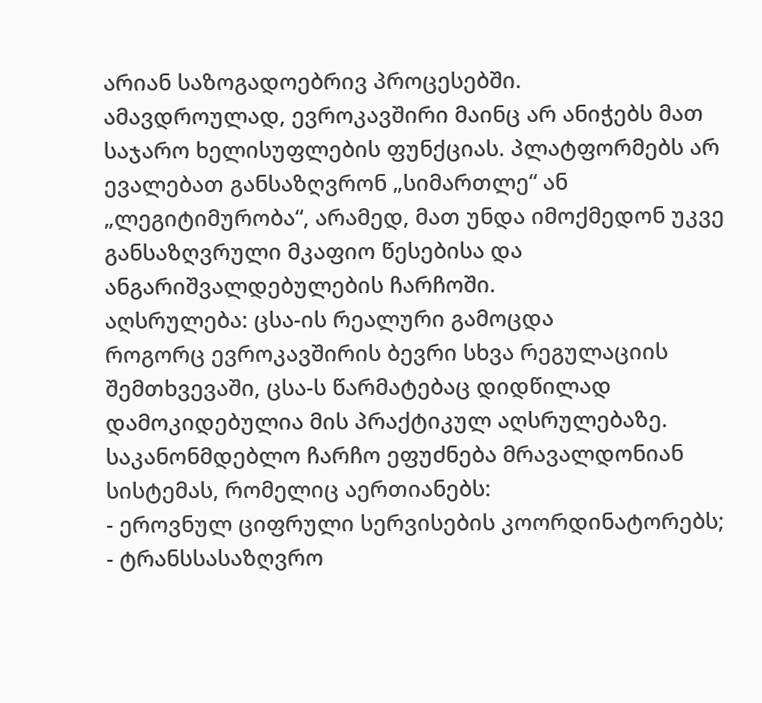არიან საზოგადოებრივ პროცესებში.
ამავდროულად, ევროკავშირი მაინც არ ანიჭებს მათ საჯარო ხელისუფლების ფუნქციას. პლატფორმებს არ ევალებათ განსაზღვრონ „სიმართლე“ ან „ლეგიტიმურობა“, არამედ, მათ უნდა იმოქმედონ უკვე განსაზღვრული მკაფიო წესებისა და ანგარიშვალდებულების ჩარჩოში.
აღსრულება: ცსა-ის რეალური გამოცდა
როგორც ევროკავშირის ბევრი სხვა რეგულაციის შემთხვევაში, ცსა-ს წარმატებაც დიდწილად დამოკიდებულია მის პრაქტიკულ აღსრულებაზე. საკანონმდებლო ჩარჩო ეფუძნება მრავალდონიან სისტემას, რომელიც აერთიანებს:
- ეროვნულ ციფრული სერვისების კოორდინატორებს;
- ტრანსსასაზღვრო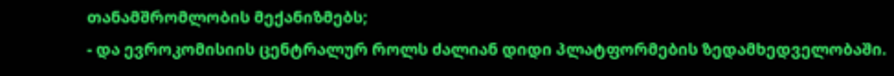თანამშრომლობის მექანიზმებს;
- და ევროკომისიის ცენტრალურ როლს ძალიან დიდი პლატფორმების ზედამხედველობაში.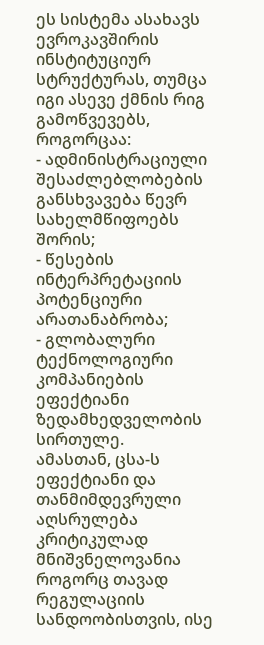ეს სისტემა ასახავს ევროკავშირის ინსტიტუციურ სტრუქტურას, თუმცა იგი ასევე ქმნის რიგ გამოწვევებს, როგორცაა:
- ადმინისტრაციული შესაძლებლობების განსხვავება წევრ სახელმწიფოებს შორის;
- წესების ინტერპრეტაციის პოტენციური არათანაბრობა;
- გლობალური ტექნოლოგიური კომპანიების ეფექტიანი ზედამხედველობის სირთულე.
ამასთან, ცსა-ს ეფექტიანი და თანმიმდევრული აღსრულება კრიტიკულად მნიშვნელოვანია როგორც თავად რეგულაციის სანდოობისთვის, ისე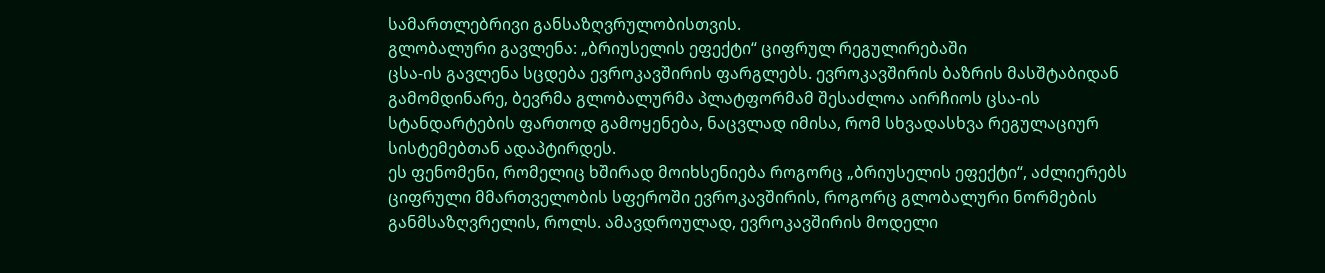სამართლებრივი განსაზღვრულობისთვის.
გლობალური გავლენა: „ბრიუსელის ეფექტი“ ციფრულ რეგულირებაში
ცსა-ის გავლენა სცდება ევროკავშირის ფარგლებს. ევროკავშირის ბაზრის მასშტაბიდან გამომდინარე, ბევრმა გლობალურმა პლატფორმამ შესაძლოა აირჩიოს ცსა-ის სტანდარტების ფართოდ გამოყენება, ნაცვლად იმისა, რომ სხვადასხვა რეგულაციურ სისტემებთან ადაპტირდეს.
ეს ფენომენი, რომელიც ხშირად მოიხსენიება როგორც „ბრიუსელის ეფექტი“, აძლიერებს ციფრული მმართველობის სფეროში ევროკავშირის, როგორც გლობალური ნორმების განმსაზღვრელის, როლს. ამავდროულად, ევროკავშირის მოდელი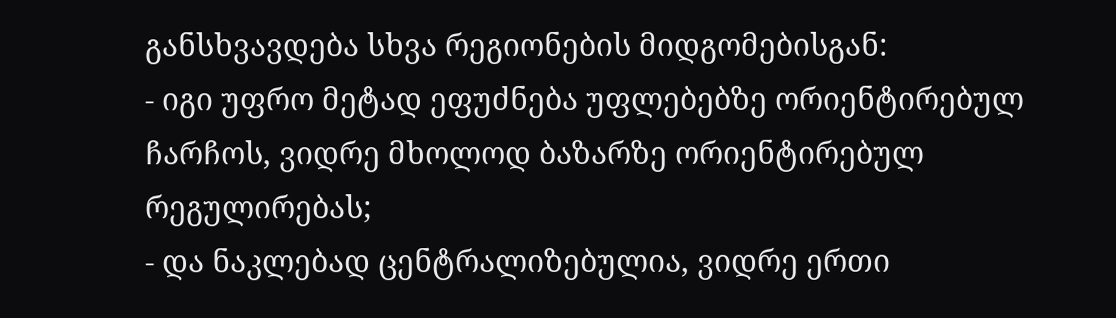განსხვავდება სხვა რეგიონების მიდგომებისგან:
- იგი უფრო მეტად ეფუძნება უფლებებზე ორიენტირებულ ჩარჩოს, ვიდრე მხოლოდ ბაზარზე ორიენტირებულ რეგულირებას;
- და ნაკლებად ცენტრალიზებულია, ვიდრე ერთი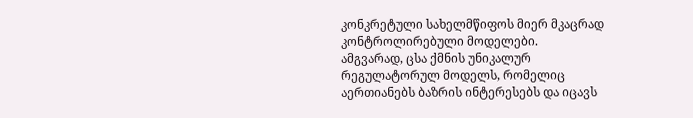კონკრეტული სახელმწიფოს მიერ მკაცრად კონტროლირებული მოდელები.
ამგვარად, ცსა ქმნის უნიკალურ რეგულატორულ მოდელს, რომელიც აერთიანებს ბაზრის ინტერესებს და იცავს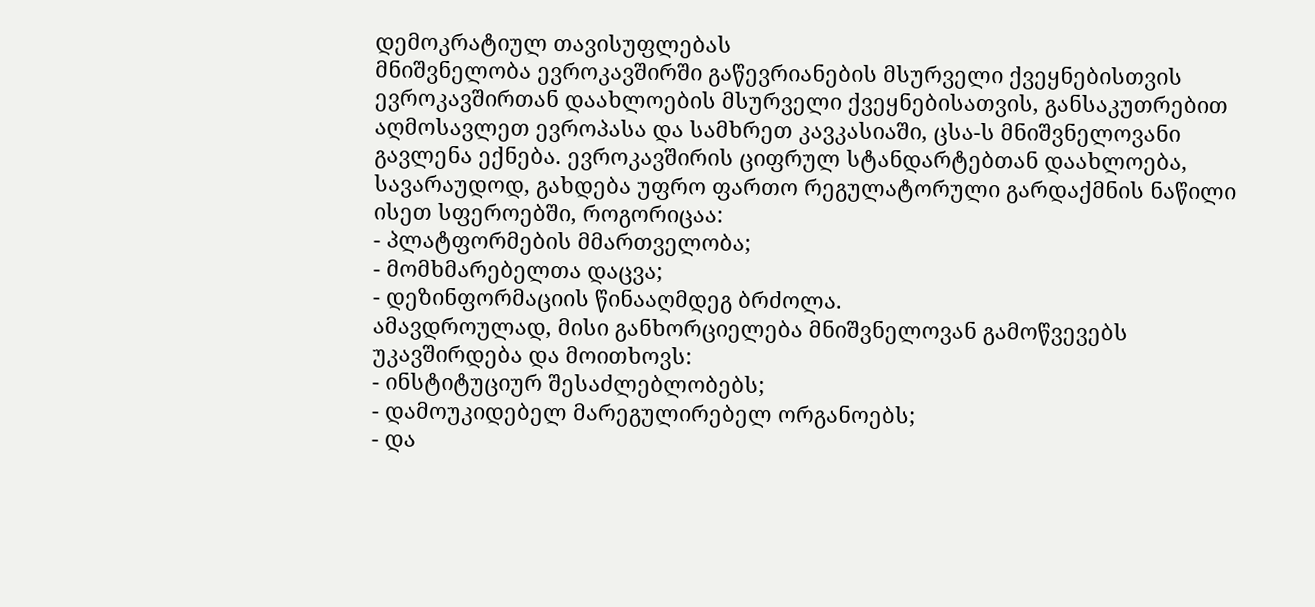დემოკრატიულ თავისუფლებას
მნიშვნელობა ევროკავშირში გაწევრიანების მსურველი ქვეყნებისთვის
ევროკავშირთან დაახლოების მსურველი ქვეყნებისათვის, განსაკუთრებით აღმოსავლეთ ევროპასა და სამხრეთ კავკასიაში, ცსა-ს მნიშვნელოვანი გავლენა ექნება. ევროკავშირის ციფრულ სტანდარტებთან დაახლოება, სავარაუდოდ, გახდება უფრო ფართო რეგულატორული გარდაქმნის ნაწილი ისეთ სფეროებში, როგორიცაა:
- პლატფორმების მმართველობა;
- მომხმარებელთა დაცვა;
- დეზინფორმაციის წინააღმდეგ ბრძოლა.
ამავდროულად, მისი განხორციელება მნიშვნელოვან გამოწვევებს უკავშირდება და მოითხოვს:
- ინსტიტუციურ შესაძლებლობებს;
- დამოუკიდებელ მარეგულირებელ ორგანოებს;
- და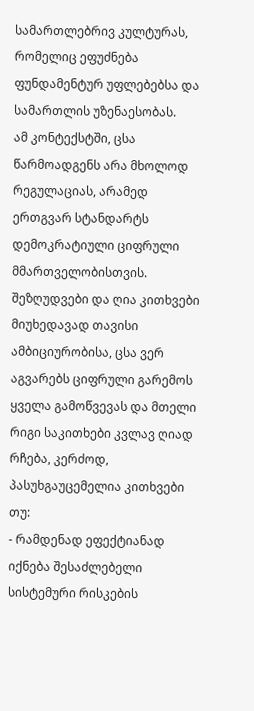სამართლებრივ კულტურას, რომელიც ეფუძნება ფუნდამენტურ უფლებებსა და სამართლის უზენაესობას.
ამ კონტექსტში, ცსა წარმოადგენს არა მხოლოდ რეგულაციას, არამედ ერთგვარ სტანდარტს დემოკრატიული ციფრული მმართველობისთვის.
შეზღუდვები და ღია კითხვები
მიუხედავად თავისი ამბიციურობისა, ცსა ვერ აგვარებს ციფრული გარემოს ყველა გამოწვევას და მთელი რიგი საკითხები კვლავ ღიად რჩება, კერძოდ, პასუხგაუცემელია კითხვები თუ:
- რამდენად ეფექტიანად იქნება შესაძლებელი სისტემური რისკების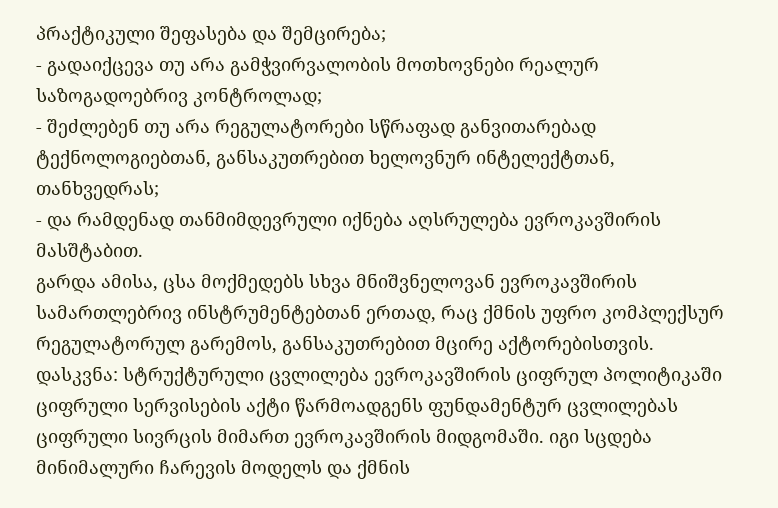პრაქტიკული შეფასება და შემცირება;
- გადაიქცევა თუ არა გამჭვირვალობის მოთხოვნები რეალურ საზოგადოებრივ კონტროლად;
- შეძლებენ თუ არა რეგულატორები სწრაფად განვითარებად ტექნოლოგიებთან, განსაკუთრებით ხელოვნურ ინტელექტთან, თანხვედრას;
- და რამდენად თანმიმდევრული იქნება აღსრულება ევროკავშირის მასშტაბით.
გარდა ამისა, ცსა მოქმედებს სხვა მნიშვნელოვან ევროკავშირის სამართლებრივ ინსტრუმენტებთან ერთად, რაც ქმნის უფრო კომპლექსურ რეგულატორულ გარემოს, განსაკუთრებით მცირე აქტორებისთვის.
დასკვნა: სტრუქტურული ცვლილება ევროკავშირის ციფრულ პოლიტიკაში
ციფრული სერვისების აქტი წარმოადგენს ფუნდამენტურ ცვლილებას ციფრული სივრცის მიმართ ევროკავშირის მიდგომაში. იგი სცდება მინიმალური ჩარევის მოდელს და ქმნის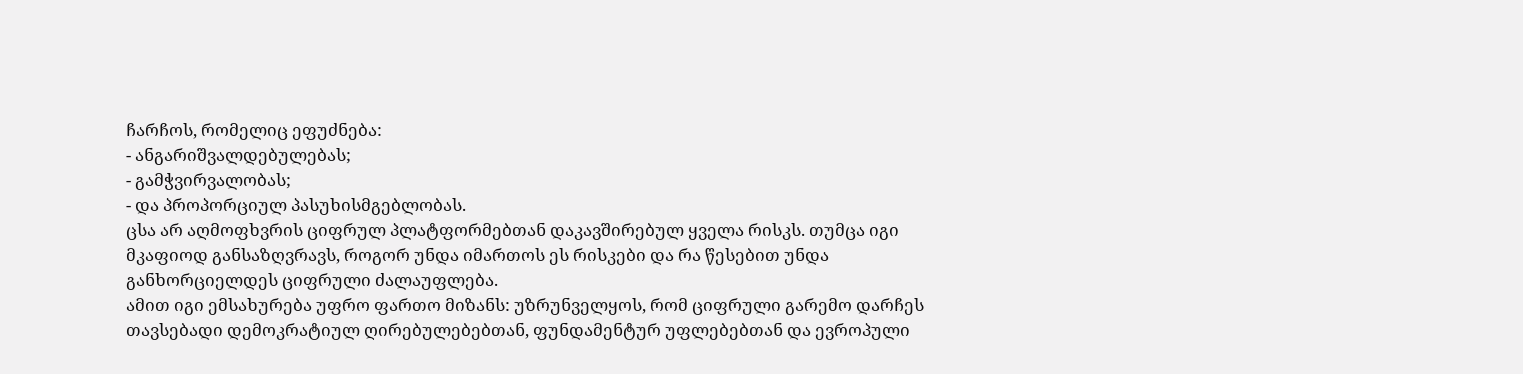ჩარჩოს, რომელიც ეფუძნება:
- ანგარიშვალდებულებას;
- გამჭვირვალობას;
- და პროპორციულ პასუხისმგებლობას.
ცსა არ აღმოფხვრის ციფრულ პლატფორმებთან დაკავშირებულ ყველა რისკს. თუმცა იგი მკაფიოდ განსაზღვრავს, როგორ უნდა იმართოს ეს რისკები და რა წესებით უნდა განხორციელდეს ციფრული ძალაუფლება.
ამით იგი ემსახურება უფრო ფართო მიზანს: უზრუნველყოს, რომ ციფრული გარემო დარჩეს თავსებადი დემოკრატიულ ღირებულებებთან, ფუნდამენტურ უფლებებთან და ევროპული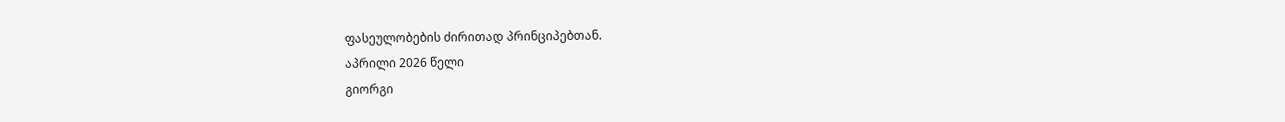ფასეულობების ძირითად პრინციპებთან.
აპრილი 2026 წელი
გიორგი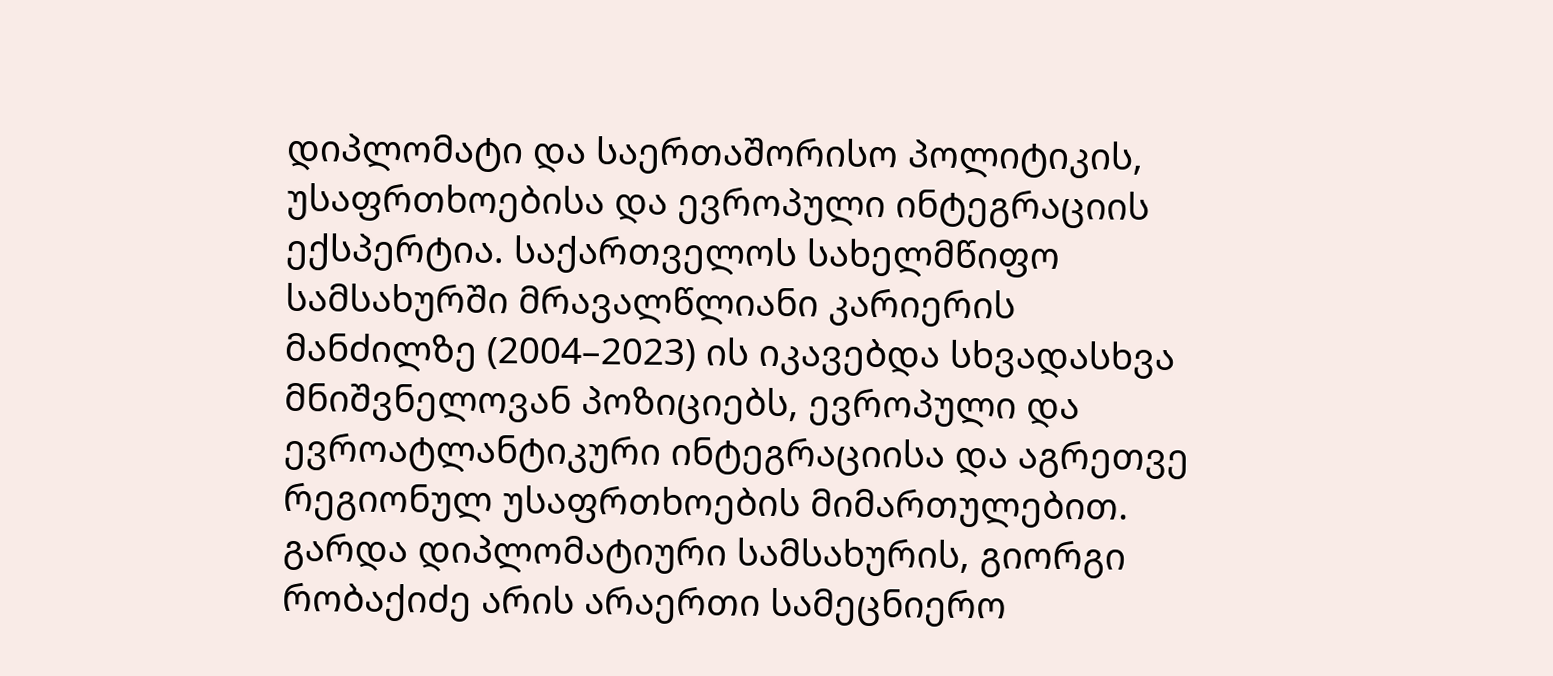დიპლომატი და საერთაშორისო პოლიტიკის, უსაფრთხოებისა და ევროპული ინტეგრაციის ექსპერტია. საქართველოს სახელმწიფო სამსახურში მრავალწლიანი კარიერის მანძილზე (2004–2023) ის იკავებდა სხვადასხვა მნიშვნელოვან პოზიციებს, ევროპული და ევროატლანტიკური ინტეგრაციისა და აგრეთვე რეგიონულ უსაფრთხოების მიმართულებით. გარდა დიპლომატიური სამსახურის, გიორგი რობაქიძე არის არაერთი სამეცნიერო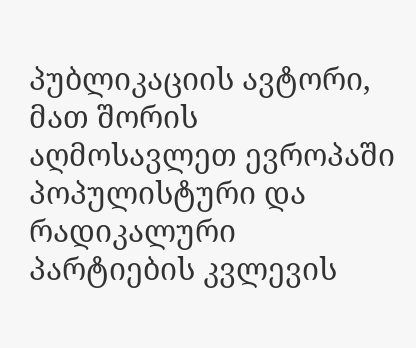პუბლიკაციის ავტორი, მათ შორის აღმოსავლეთ ევროპაში პოპულისტური და რადიკალური პარტიების კვლევის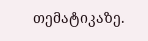თემატიკაზე.